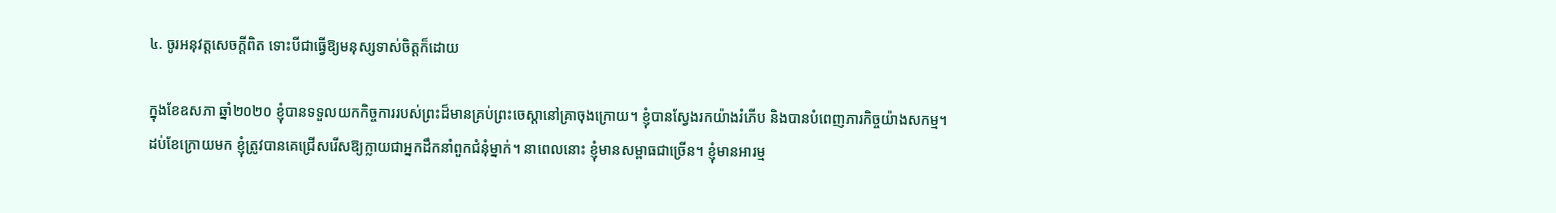៤. ចូរអនុវត្តសេចក្តីពិត ទោះបីជាធ្វើឱ្យមនុស្សទាស់ចិត្តក៏ដោយ

ក្នុងខែឧសភា ឆ្នាំ២០២០ ខ្ញុំបានទទួលយកកិច្ចការរបស់ព្រះដ៏មានគ្រប់ព្រះចេស្ដានៅគ្រាចុងក្រោយ។ ខ្ញុំបានស្វែងរកយ៉ាងរំភើប និងបានបំពេញភារកិច្ចយ៉ាងសកម្ម។ ដប់ខែក្រោយមក ខ្ញុំត្រូវបានគេជ្រើសរើសឱ្យក្លាយជាអ្នកដឹកនាំពួកជំនុំម្នាក់។ នាពេលនោះ ខ្ញុំមានសម្ពាធជាច្រើន។ ខ្ញុំមានអារម្ម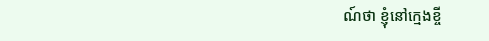ណ៍ថា ខ្ញុំនៅក្មេងខ្ចី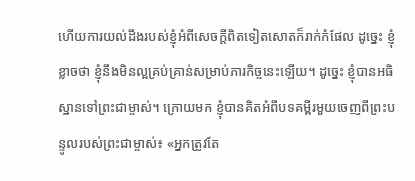ហើយការយល់ដឹងរបស់ខ្ញុំអំពីសេចក្តីពិតទៀតសោតក៏រាក់កំផែល ដូច្នេះ ខ្ញុំខ្លាចថា ខ្ញុំនឹងមិនល្អគ្រប់គ្រាន់សម្រាប់ភារកិច្ចនេះឡើយ។ ដូច្នេះ ខ្ញុំបានអធិស្ឋានទៅព្រះជាម្ចាស់។ ក្រោយមក ខ្ញុំបានគិតអំពីបទគម្ពីរមួយចេញពីព្រះបន្ទូលរបស់ព្រះជាម្ចាស់៖ «អ្នកត្រូវតែ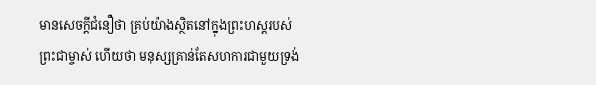មានសេចក្ដីជំនឿថា គ្រប់យ៉ាងស្ថិតនៅក្នុងព្រះហស្ដរបស់ព្រះជាម្ចាស់ ហើយថា មនុស្សគ្រាន់តែសហការជាមួយទ្រង់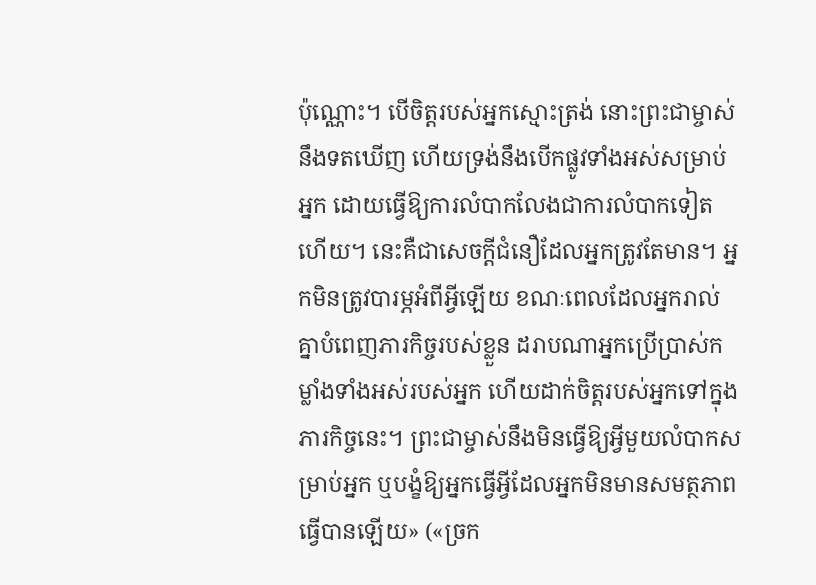ប៉ុណ្ណោះ។ បើចិត្តរបស់អ្នកស្មោះត្រង់ នោះព្រះជាម្ចាស់នឹងទតឃើញ ហើយទ្រង់នឹងបើកផ្លូវទាំងអស់សម្រាប់អ្នក ដោយធ្វើឱ្យការលំបាកលែងជាការលំបាកទៀតហើយ។ នេះគឺជាសេចក្ដីជំនឿដែលអ្នកត្រូវតែមាន។ អ្នកមិនត្រូវបារម្ភអំពីអ្វីឡើយ ខណៈពេលដែលអ្នករាល់គ្នាបំពេញភារកិច្ចរបស់ខ្លួន ដរាបណាអ្នកប្រើប្រាស់កម្លាំងទាំងអស់របស់អ្នក ហើយដាក់ចិត្តរបស់អ្នកទៅក្នុងភារកិច្ចនេះ។ ព្រះជាម្ចាស់នឹងមិនធ្វើឱ្យអ្វីមួយលំបាកសម្រាប់អ្នក ឬបង្ខំឱ្យអ្នកធ្វើអ្វីដែលអ្នកមិនមានសមត្ថភាពធ្វើបានឡើយ» («ច្រក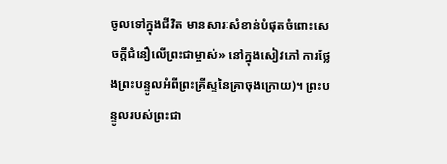ចូលទៅក្នុងជីវិត មានសារៈសំខាន់បំផុតចំពោះសេចក្ដីជំនឿលើព្រះជាម្ចាស់» នៅក្នុងសៀវភៅ ការថ្លែងព្រះបន្ទូលអំពីព្រះគ្រីស្ទនៃគ្រាចុងក្រោយ)។ ព្រះបន្ទូលរបស់ព្រះជា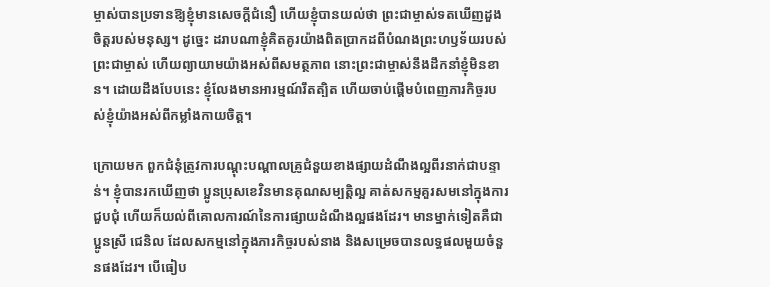ម្ចាស់បានប្រទានឱ្យខ្ញុំមានសេចក្តីជំនឿ ហើយខ្ញុំបានយល់ថា ព្រះជាម្ចាស់ទតឃើញដួងចិត្តរបស់មនុស្ស។ ដូច្នេះ ដរាបណាខ្ញុំគិតគូរយ៉ាងពិតប្រាកដពីបំណងព្រះហឫទ័យរបស់ព្រះជាម្ចាស់ ហើយព្យាយាមយ៉ាងអស់ពីសមត្ថភាព នោះព្រះជាម្ចាស់នឹងដឹកនាំខ្ញុំមិនខាន។ ដោយដឹងបែបនេះ ខ្ញុំលែងមានអារម្មណ៍រឹតត្បិត ហើយចាប់ផ្ដើមបំពេញភារកិច្ចរបស់ខ្ញុំយ៉ាងអស់ពីកម្លាំងកាយចិត្ត។

ក្រោយមក ពួកជំនុំត្រូវការបណ្ដុះបណ្ដាលគ្រូជំនួយខាងផ្សាយដំណឹងល្អពីរនាក់ជាបន្ទាន់។ ខ្ញុំបានរកឃើញថា ប្អូនប្រុសខេវិនមានគុណសម្បត្តិល្អ គាត់សកម្មគួរសមនៅក្នុងការជួបជុំ ហើយក៏យល់ពីគោលការណ៍នៃការផ្សាយដំណឹងល្អផងដែរ។ មានម្នាក់ទៀតគឺជាប្អូនស្រី ជេនិល ដែលសកម្មនៅក្នុងភារកិច្ចរបស់នាង និងសម្រេចបានលទ្ធផលមួយចំនួនផងដែរ។ បើធៀប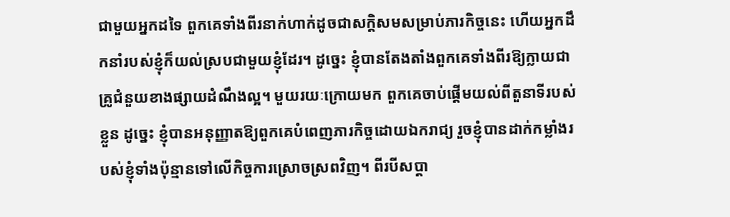ជាមួយអ្នកដទៃ ពួកគេទាំងពីរនាក់ហាក់ដូចជាសក្ដិសមសម្រាប់ភារកិច្ចនេះ ហើយអ្នកដឹកនាំរបស់ខ្ញុំក៏យល់ស្របជាមួយខ្ញុំដែរ។ ដូច្នេះ ខ្ញុំបានតែងតាំងពួកគេទាំងពីរឱ្យក្លាយជាគ្រូជំនួយខាងផ្សាយដំណឹងល្អ។ មួយរយៈក្រោយមក ពួកគេចាប់ផ្ដើមយល់ពីតួនាទីរបស់ខ្លួន ដូច្នេះ ខ្ញុំបានអនុញ្ញាតឱ្យពួកគេបំពេញភារកិច្ចដោយឯករាជ្យ រួចខ្ញុំបានដាក់កម្លាំងរបស់ខ្ញុំទាំងប៉ុន្មានទៅលើកិច្ចការស្រោចស្រពវិញ។ ពីរបីសប្ដា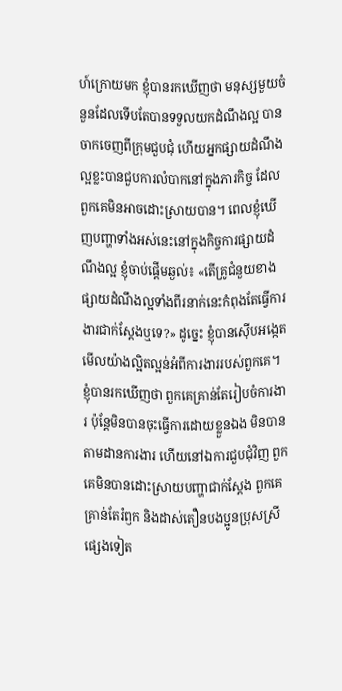ហ៍ក្រោយមក ខ្ញុំបានរកឃើញថា មនុស្សមួយចំនួនដែលទើបតែបានទទួលយកដំណឹងល្អ បានចាកចេញពីក្រុមជួបជុំ ហើយអ្នកផ្សាយដំណឹងល្អខ្លះបានជួបការលំបាកនៅក្នុងភារកិច្ច ដែលពួកគេមិនអាចដោះស្រាយបាន។ ពេលខ្ញុំឃើញបញ្ហាទាំងអស់នេះនៅក្នុងកិច្ចការផ្សាយដំណឹងល្អ ខ្ញុំចាប់ផ្ដើមឆ្ងល់៖ «តើគ្រូជំនួយខាងផ្សាយដំណឹងល្អទាំងពីរនាក់នេះកំពុងតែធ្វើការងារជាក់ស្ដែងឬទេ?» ដូច្នេះ ខ្ញុំបានស៊ើបអង្កេតមើលយ៉ាងល្អិតល្អន់អំពីការងាររបស់ពួកគេ។ ខ្ញុំបានរកឃើញថា ពួកគេគ្រាន់តែរៀបចំការងារ ប៉ុន្តែមិនបានចុះធ្វើការដោយខ្លួនឯង មិនបានតាមដានការងារ ហើយនៅឯការជួបជុំវិញ ពួកគេមិនបានដោះស្រាយបញ្ហាជាក់ស្ដែង ពួកគេគ្រាន់តែរំឭក និងដាស់តឿនបងប្អូនប្រុសស្រីផ្សេងទៀត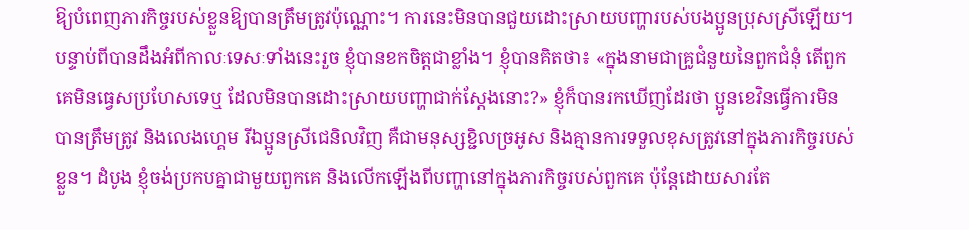ឱ្យបំពេញភារកិច្ចរបស់ខ្លួនឱ្យបានត្រឹមត្រូវប៉ុណ្ណោះ។ ការនេះមិនបានជួយដោះស្រាយបញ្ហារបស់បងប្អូនប្រុសស្រីឡើយ។ បន្ទាប់ពីបានដឹងអំពីកាលៈទេសៈទាំងនេះរួច ខ្ញុំបានខកចិត្តជាខ្លាំង។ ខ្ញុំបានគិតថា៖ «ក្នុងនាមជាគ្រូជំនួយនៃពួកជំនុំ តើពួកគេមិនធ្វេសប្រហែសទេឬ ដែលមិនបានដោះស្រាយបញ្ហាជាក់ស្ដែងនោះ?» ខ្ញុំក៏បានរកឃើញដែរថា ប្អូនខេវិនធ្វើការមិនបានត្រឹមត្រូវ និងលេងហ្គេម រីឯប្អូនស្រីជេនិលវិញ គឺជាមនុស្សខ្ជិលច្រអូស និងគ្មានការទទួលខុសត្រូវនៅក្នុងភារកិច្ចរបស់ខ្លួន។ ដំបូង ខ្ញុំចង់ប្រកបគ្នាជាមួយពួកគេ និងលើកឡើងពីបញ្ហានៅក្នុងភារកិច្ចរបស់ពួកគេ ប៉ុន្តែដោយសារតែ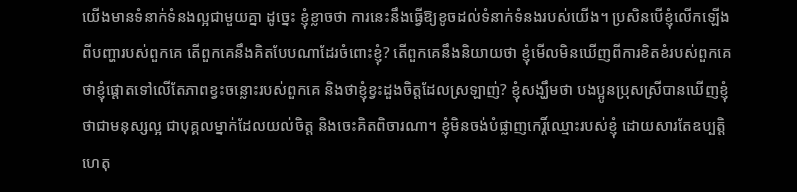យើងមានទំនាក់ទំនងល្អជាមួយគ្នា ដូច្នេះ ខ្ញុំខ្លាចថា ការនេះនឹងធ្វើឱ្យខូចដល់ទំនាក់ទំនងរបស់យើង។ ប្រសិនបើខ្ញុំលើកឡើងពីបញ្ហារបស់ពួកគេ តើពួកគេនឹងគិតបែបណាដែរចំពោះខ្ញុំ? តើពួកគេនឹងនិយាយថា ខ្ញុំមើលមិនឃើញពីការខិតខំរបស់ពួកគេ ថាខ្ញុំផ្តោតទៅលើតែភាពខ្វះចន្លោះរបស់ពួកគេ និងថាខ្ញុំខ្វះដួងចិត្តដែលស្រឡាញ់? ខ្ញុំសង្ឃឹមថា បងប្អូនប្រុសស្រីបានឃើញខ្ញុំថាជាមនុស្សល្អ ជាបុគ្គលម្នាក់ដែលយល់ចិត្ត និងចេះគិតពិចារណា។ ខ្ញុំមិនចង់បំផ្លាញកេរ្តិ៍ឈ្មោះរបស់ខ្ញុំ ដោយសារតែឧប្បត្តិហេតុ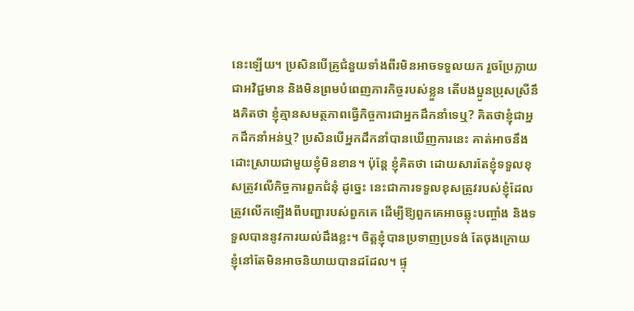នេះឡើយ។ ប្រសិនបើគ្រូជំនួយទាំងពីរមិនអាចទទួលយក រួចប្រែក្លាយជាអវិជ្ជមាន និងមិនព្រមបំពេញភារកិច្ចរបស់ខ្លួន តើបងប្អូនប្រុសស្រីនឹងគិតថា ខ្ញុំគ្មានសមត្ថភាពធ្វើកិច្ចការជាអ្នកដឹកនាំទេឬ? គិតថាខ្ញុំជាអ្នកដឹកនាំអន់ឬ? ប្រសិនបើអ្នកដឹកនាំបានឃើញការនេះ គាត់អាចនឹងដោះស្រាយជាមួយខ្ញុំមិនខាន។ ប៉ុន្តែ ខ្ញុំគិតថា ដោយសារតែខ្ញុំទទួលខុសត្រូវលើកិច្ចការពួកជំនុំ ដូច្នេះ នេះជាការទទួលខុសត្រូវរបស់ខ្ញុំដែលត្រូវលើកឡើងពីបញ្ហារបស់ពួកគេ ដើម្បីឱ្យពួកគេអាចឆ្លុះបញ្ចាំង និងទទួលបាននូវការយល់ដឹងខ្លះ។ ចិត្តខ្ញុំបានប្រទាញប្រទង់ តែចុងក្រោយ ខ្ញុំនៅតែមិនអាចនិយាយបានដដែល។ ផ្ទុ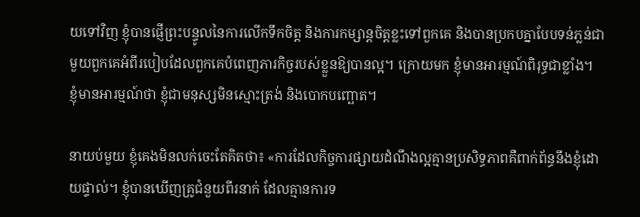យទៅវិញ ខ្ញុំបានផ្ញើព្រះបន្ទូលនៃការលើកទឹកចិត្ត និងការកម្សាន្តចិត្តខ្លះទៅពួកគេ និងបានប្រកបគ្នាបែបទន់ភ្លន់ជាមួយពួកគេអំពីរបៀបដែលពួកគេបំពេញភារកិច្ចរបស់ខ្លួនឱ្យបានល្អ។ ក្រោយមក ខ្ញុំមានអារម្មណ៍ពិរុទ្ធជាខ្លាំង។ ខ្ញុំមានអារម្មណ៍ថា ខ្ញុំជាមនុស្សមិនស្មោះត្រង់ និងបោកបញ្ឆោត។

នាយប់មួយ ខ្ញុំគេងមិនលក់ចេះតែគិតថា៖ «ការដែលកិច្ចការផ្សាយដំណឹងល្អគ្មានប្រសិទ្ធភាពគឺពាក់ព័ន្ធនឹងខ្ញុំដោយផ្ទាល់។ ខ្ញុំបានឃើញគ្រូជំនួយពីរនាក់ ដែលគ្មានការទ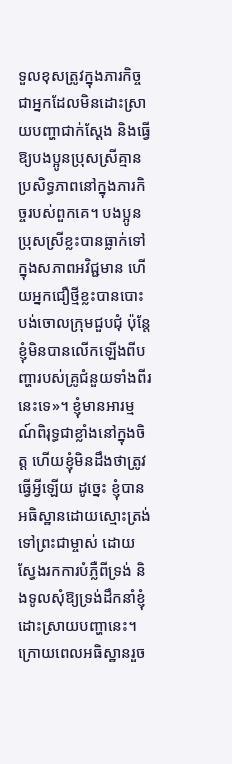ទួលខុសត្រូវក្នុងភារកិច្ច ជាអ្នកដែលមិនដោះស្រាយបញ្ហាជាក់ស្ដែង និងធ្វើឱ្យបងប្អូនប្រុសស្រីគ្មានប្រសិទ្ធភាពនៅក្នុងភារកិច្ចរបស់ពួកគេ។ បងប្អូនប្រុសស្រីខ្លះបានធ្លាក់ទៅក្នុងសភាពអវិជ្ជមាន ហើយអ្នកជឿថ្មីខ្លះបានបោះបង់ចោលក្រុមជួបជុំ ប៉ុន្តែខ្ញុំមិនបានលើកឡើងពីបញ្ហារបស់គ្រូជំនួយទាំងពីរនេះទេ»។ ខ្ញុំមានអារម្មណ៍ពិរុទ្ធជាខ្លាំងនៅក្នុងចិត្ត ហើយខ្ញុំមិនដឹងថាត្រូវធ្វើអ្វីឡើយ ដូច្នេះ ខ្ញុំបានអធិស្ឋានដោយស្មោះត្រង់ទៅព្រះជាម្ចាស់ ដោយស្វែងរកការបំភ្លឺពីទ្រង់ និងទូលសុំឱ្យទ្រង់ដឹកនាំខ្ញុំដោះស្រាយបញ្ហានេះ។ ក្រោយពេលអធិស្ឋានរួច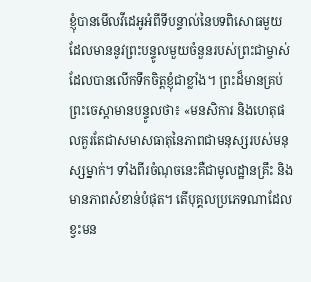ខ្ញុំបានមើលវីដេអូអំពីទីបន្ទាល់នៃបទពិសោធមួយ ដែលមាននូវព្រះបន្ទូលមួយចំនួនរបស់ព្រះជាម្ចាស់ ដែលបានលើកទឹកចិត្តខ្ញុំជាខ្លាំង។ ព្រះដ៏មានគ្រប់ព្រះចេស្ដាមានបន្ទូលថា៖ «មនសិការ និងហេតុផលគួរតែជាសមាសធាតុនៃភាពជាមនុស្សរបស់មនុស្សម្នាក់។ ទាំងពីរចំណុចនេះគឺជាមូលដ្ឋានគ្រឹះ និងមានភាពសំខាន់បំផុត។ តើបុគ្គលប្រភេទណាដែលខ្វះមន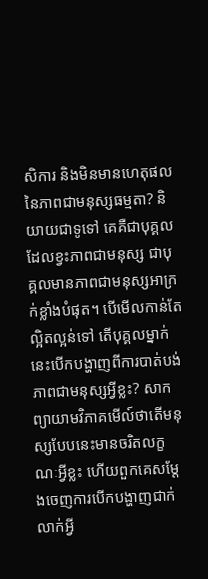សិការ និងមិនមានហេតុផលនៃភាពជាមនុស្សធម្មតា? និយាយជាទូទៅ គេគឺជាបុគ្គលដែលខ្វះភាពជាមនុស្ស ជាបុគ្គលមានភាពជាមនុស្សអាក្រក់ខ្លាំងបំផុត។ បើមើលកាន់តែល្អិតល្អន់ទៅ តើបុគ្គលម្នាក់នេះបើកបង្ហាញពីការបាត់បង់ភាពជាមនុស្សអ្វីខ្លះ? សាកព្យាយាមវិភាគមើល៍ថាតើមនុស្សបែបនេះមានចរិតលក្ខណៈអ្វីខ្លះ ហើយពួកគេសម្ដែងចេញការបើកបង្ហាញជាក់លាក់អ្វី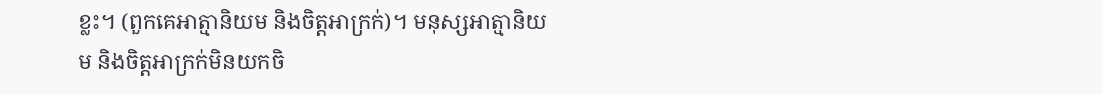ខ្លះ។ (ពួកគេអាត្មានិយម និងចិត្តអាក្រក់)។ មនុស្សអាត្មានិយម និងចិត្តអាក្រក់មិនយកចិ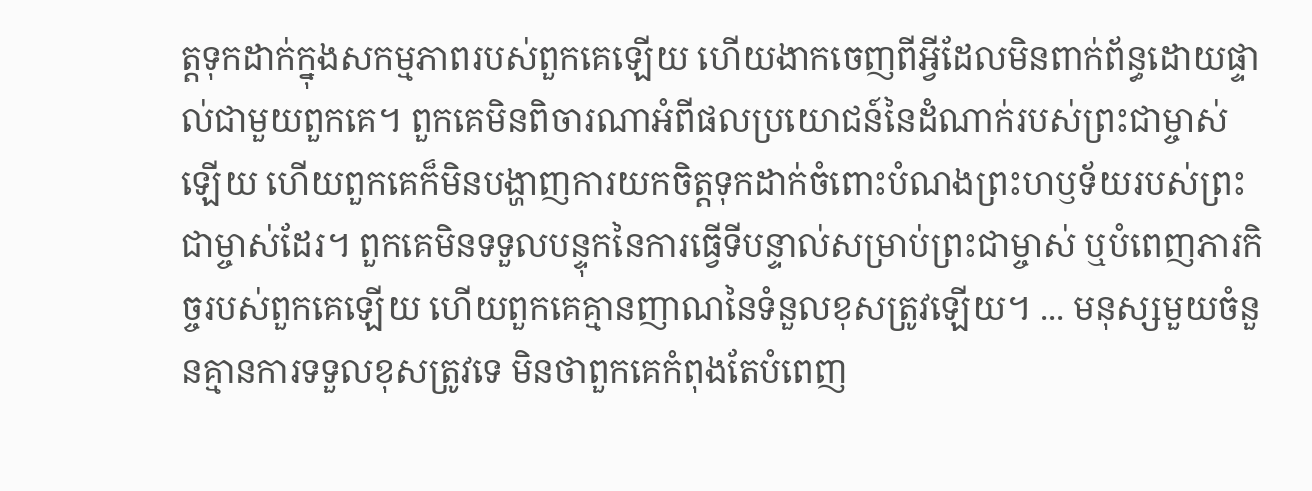ត្តទុកដាក់ក្នុងសកម្មភាពរបស់ពួកគេឡើយ ហើយងាកចេញពីអ្វីដែលមិនពាក់ព័ន្ធដោយផ្ទាល់ជាមួយពួកគេ។ ពួកគេមិនពិចារណាអំពីផលប្រយោជន៍នៃដំណាក់របស់ព្រះជាម្ចាស់ឡើយ ហើយពួកគេក៏មិនបង្ហាញការយកចិត្តទុកដាក់ចំពោះបំណងព្រះហឫទ័យរបស់ព្រះជាម្ចាស់ដែរ។ ពួកគេមិនទទួលបន្ទុកនៃការធ្វើទីបន្ទាល់សម្រាប់ព្រះជាម្ចាស់ ឬបំពេញភារកិច្ចរបស់ពួកគេឡើយ ហើយពួកគេគ្មានញាណនៃទំនួលខុសត្រូវឡើយ។ ... មនុស្សមួយចំនួនគ្មានការទទួលខុសត្រូវទេ មិនថាពួកគេកំពុងតែបំពេញ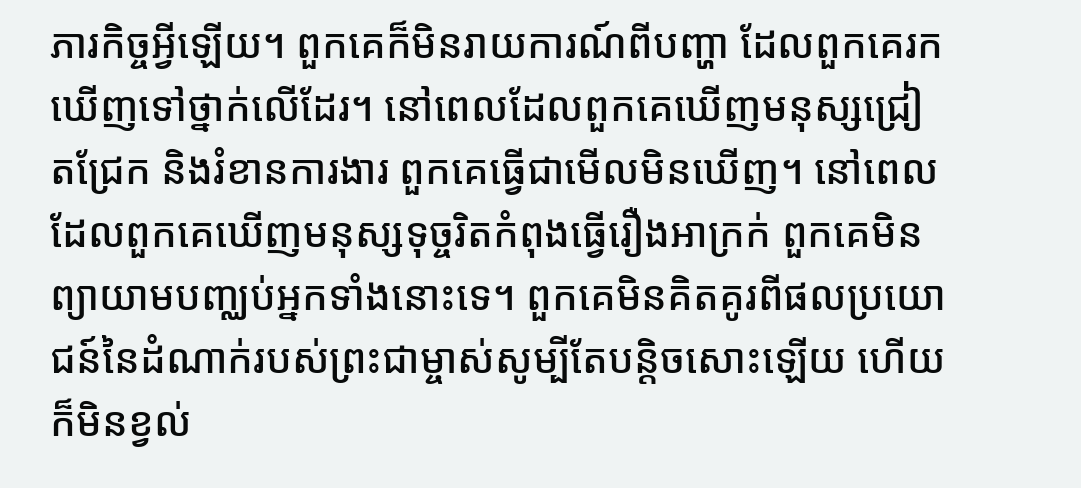ភារកិច្ចអ្វីឡើយ។ ពួកគេក៏មិនរាយការណ៍ពីបញ្ហា ដែលពួកគេរកឃើញទៅថ្នាក់លើដែរ។ នៅពេលដែលពួកគេឃើញមនុស្សជ្រៀតជ្រែក និងរំខានការងារ ពួកគេធ្វើជាមើលមិនឃើញ។ នៅពេលដែលពួកគេឃើញមនុស្សទុច្ចរិតកំពុងធ្វើរឿងអាក្រក់ ពួកគេមិនព្យាយាមបញ្ឈប់អ្នកទាំងនោះទេ។ ពួកគេមិនគិតគូរពីផលប្រយោជន៍នៃដំណាក់របស់ព្រះជាម្ចាស់សូម្បីតែបន្តិចសោះឡើយ ហើយក៏មិនខ្វល់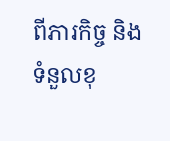ពីភារកិច្ច និងទំនួលខុ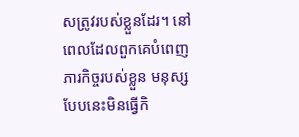សត្រូវរបស់ខ្លួនដែរ។ នៅពេលដែលពួកគេបំពេញភារកិច្ចរបស់ខ្លួន មនុស្សបែបនេះមិនធ្វើកិ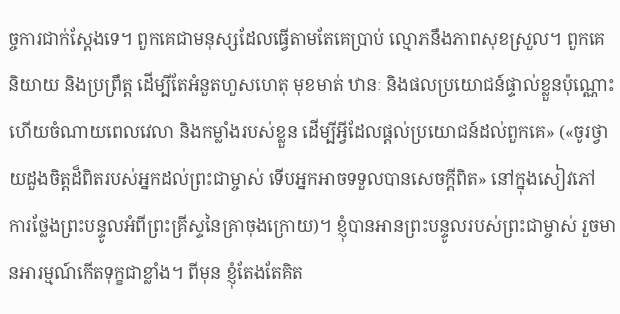ច្ចការជាក់ស្ដែងទេ។ ពួកគេជាមនុស្សដែលធ្វើតាមតែគេប្រាប់ ល្មោភនឹងភាពសុខស្រួល។ ពួកគេនិយាយ និងប្រព្រឹត្ត ដើម្បីតែអំនួតហួសហេតុ មុខមាត់ ឋានៈ និងផលប្រយោជន៍ផ្ទាល់ខ្លួនប៉ុណ្ណោះ ហើយចំណាយពេលវេលា និងកម្លាំងរបស់ខ្លួន ដើម្បីអ្វីដែលផ្ដល់ប្រយោជន៍ដល់ពួកគេ» («ចូរថ្វាយដួងចិត្តដ៏ពិតរបស់អ្នកដល់ព្រះជាម្ចាស់ ទើបអ្នកអាចទទួលបានសេចក្តីពិត» នៅក្នុងសៀវភៅ ការថ្លែងព្រះបន្ទូលអំពីព្រះគ្រីស្ទនៃគ្រាចុងក្រោយ)។ ខ្ញុំបានអានព្រះបន្ទូលរបស់ព្រះជាម្ចាស់ រួចមានអារម្មណ៍កើតទុក្ខជាខ្លាំង។ ពីមុន ខ្ញុំតែងតែគិត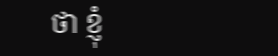ថា ខ្ញុំ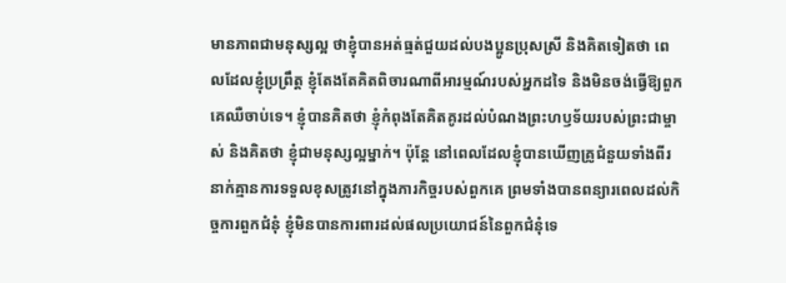មានភាពជាមនុស្សល្អ ថាខ្ញុំបានអត់ធ្មត់ជួយដល់បងប្អូនប្រុសស្រី និងគិតទៀតថា ពេលដែលខ្ញុំប្រព្រឹត្ត ខ្ញុំតែងតែគិតពិចារណាពីអារម្មណ៍របស់អ្នកដទៃ និងមិនចង់ធ្វើឱ្យពួកគេឈឺចាប់ទេ។ ខ្ញុំបានគិតថា ខ្ញុំកំពុងតែគិតគូរដល់បំណងព្រះហឫទ័យរបស់ព្រះជាម្ចាស់ និងគិតថា ខ្ញុំជាមនុស្សល្អម្នាក់។ ប៉ុន្តែ នៅពេលដែលខ្ញុំបានឃើញគ្រូជំនួយទាំងពីរនាក់គ្មានការទទួលខុសត្រូវនៅក្នុងភារកិច្ចរបស់ពួកគេ ព្រមទាំងបានពន្យារពេលដល់កិច្ចការពួកជំនុំ ខ្ញុំមិនបានការពារដល់ផលប្រយោជន៍នៃពួកជំនុំទេ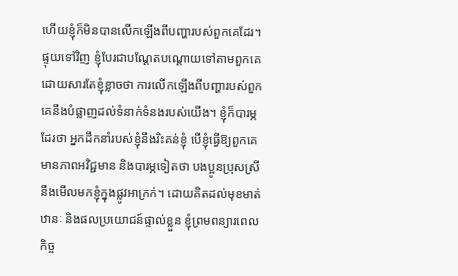ហើយខ្ញុំក៏មិនបានលើកឡើងពីបញ្ហារបស់ពួកគេដែរ។ ផ្ទុយទៅវិញ ខ្ញុំបែរជាបណ្ដែតបណ្ដោយទៅតាមពួកគេ ដោយសារតែខ្ញុំខ្លាចថា ការលើកឡើងពីបញ្ហារបស់ពួកគេនឹងបំផ្លាញដល់ទំនាក់ទំនងរបស់យើង។ ខ្ញុំក៏បារម្ភដែរថា អ្នកដឹកនាំរបស់ខ្ញុំនឹងរិះគន់ខ្ញុំ បើខ្ញុំធ្វើឱ្យពួកគេមានភាពអវិជ្ជមាន និងបារម្ភទៀតថា បងប្អូនប្រុសស្រីនឹងមើលមកខ្ញុំក្នុងផ្លូវអាក្រក់។ ដោយគិតដល់មុខមាត់ ឋានៈ និងផលប្រយោជន៍ផ្ទាល់ខ្លួន ខ្ញុំព្រមពន្យារពេលកិច្ច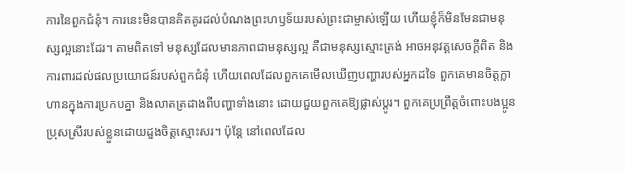ការនៃពួកជំនុំ។ ការនេះមិនបានគិតគូរដល់បំណងព្រះហឫទ័យរបស់ព្រះជាម្ចាស់ឡើយ ហើយខ្ញុំក៏មិនមែនជាមនុស្សល្អនោះដែរ។ តាមពិតទៅ មនុស្សដែលមានភាពជាមនុស្សល្អ គឺជាមនុស្សស្មោះត្រង់ អាចអនុវត្តសេចក្តីពិត និងការពារដល់ផលប្រយោជន៍របស់ពួកជំនុំ ហើយពេលដែលពួកគេមើលឃើញបញ្ហារបស់អ្នកដទៃ ពួកគេមានចិត្តក្លាហានក្នុងការប្រកបគ្នា និងលាតត្រដាងពីបញ្ហាទាំងនោះ ដោយជួយពួកគេឱ្យផ្លាស់ប្ដូរ។ ពួកគេប្រព្រឹត្តចំពោះបងប្អូនប្រុសស្រីរបស់ខ្លួនដោយដួងចិត្តស្មោះសរ។ ប៉ុន្តែ នៅពេលដែល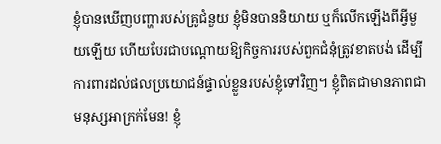ខ្ញុំបានឃើញបញ្ហារបស់គ្រូជំនួយ ខ្ញុំមិនបាននិយាយ ឬក៏លើកឡើងពីអ្វីមួយឡើយ ហើយបែរជាបណ្ដោយឱ្យកិច្ចការរបស់ពួកជំនុំត្រូវខាតបង់ ដើម្បីការពារដល់ផលប្រយោជន៍ផ្ទាល់ខ្លួនរបស់ខ្ញុំទៅវិញ។ ខ្ញុំពិតជាមានភាពជាមនុស្សអាក្រក់មែន! ខ្ញុំ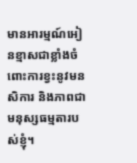មានអារម្មណ៍អៀនខ្មាសជាខ្លាំងចំពោះការខ្វះនូវមនសិការ និងភាពជាមនុស្សធម្មតារបស់ខ្ញុំ។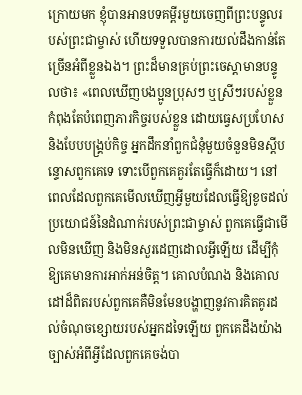ក្រោយមក ខ្ញុំបានអានបទគម្ពីរមួយចេញពីព្រះបន្ទូលរបស់ព្រះជាម្ចាស់ ហើយទទួលបានការយល់ដឹងកាន់តែច្រើនអំពីខ្លួនឯង។ ព្រះដ៏មានគ្រប់ព្រះចេស្ដាមានបន្ទូលថា៖ «ពេលឃើញបងប្អូនប្រុសៗ ឬស្រីៗរបស់ខ្លួនកំពុងតែបំពេញភារកិច្ចរបស់ខ្លួន ដោយធ្វេសប្រហែស និងបែបបង្គ្រប់កិច្ច អ្នកដឹកនាំពួកជំនុំមួយចំនួនមិនស្ដីបន្ទោសពួកគេទេ ទោះបើពួកគេគួរតែធ្វើក៏ដោយ។ នៅពេលដែលពួកគេមើលឃើញអ្វីមួយដែលធ្វើឱ្យខូចដល់ប្រយោជន៍នៃដំណាក់របស់ព្រះជាម្ចាស់ ពួកគេធ្វើជាមើលមិនឃើញ និងមិនសួរដេញដោលអ្វីឡើយ ដើម្បីកុំឱ្យគេមានការអាក់អន់ចិត្ត។ គោលបំណង និងគោលដៅដ៏ពិតរបស់ពួកគេគឺមិនមែនបង្ហាញនូវការគិតគូរដល់ចំណុចខ្សោយរបស់អ្នកដទៃឡើយ ពួកគេដឹងយ៉ាងច្បាស់អំពីអ្វីដែលពួកគេចង់បា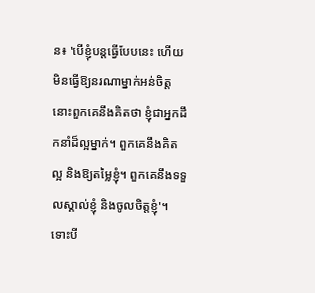ន៖ 'បើខ្ញុំបន្តធ្វើបែបនេះ ហើយមិនធ្វើឱ្យនរណាម្នាក់អន់ចិត្ត នោះពួកគេនឹងគិតថា ខ្ញុំជាអ្នកដឹកនាំដ៏ល្អម្នាក់។ ពួកគេនឹងគិតល្អ និងឱ្យតម្លៃខ្ញុំ។ ពួកគេនឹងទទួលស្គាល់ខ្ញុំ និងចូលចិត្តខ្ញុំ'។ ទោះបី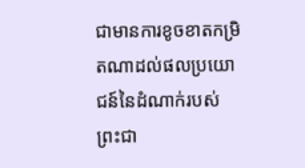ជាមានការខូចខាតកម្រិតណាដល់ផលប្រយោជន៍នៃដំណាក់របស់ព្រះជា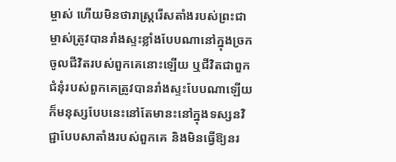ម្ចាស់ ហើយមិនថារាស្ត្ររើសតាំងរបស់ព្រះជាម្ចាស់ត្រូវបានរាំងស្ទះខ្លាំងបែបណានៅក្នុងច្រកចូលជីវិតរបស់ពួកគេនោះឡើយ ឬជីវិតជាពួកជំនុំរបស់ពួកគេត្រូវបានរាំងស្ទះបែបណាឡើយ ក៏មនុស្សបែបនេះនៅតែមានះនៅក្នុងទស្សនវិជ្ជាបែបសាតាំងរបស់ពួកគេ និងមិនធ្វើឱ្យនរ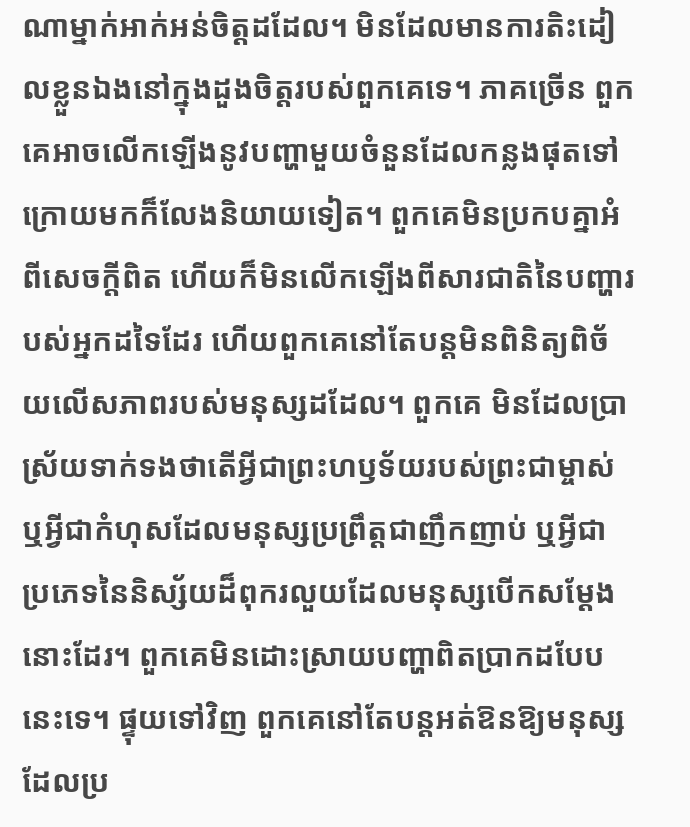ណាម្នាក់អាក់អន់ចិត្តដដែល។ មិនដែលមានការតិះដៀលខ្លួនឯងនៅក្នុងដួងចិត្តរបស់ពួកគេទេ។ ភាគច្រើន ពួកគេអាចលើកឡើងនូវបញ្ហាមួយចំនួនដែលកន្លងផុតទៅ ក្រោយមកក៏លែងនិយាយទៀត។ ពួកគេមិនប្រកបគ្នាអំពីសេចក្តីពិត ហើយក៏មិនលើកឡើងពីសារជាតិនៃបញ្ហារបស់អ្នកដទៃដែរ ហើយពួកគេនៅតែបន្តមិនពិនិត្យពិច័យលើសភាពរបស់មនុស្សដដែល។ ពួកគេ មិនដែលប្រាស្រ័យទាក់ទងថាតើអ្វីជាព្រះហឫទ័យរបស់ព្រះជាម្ចាស់ ឬអ្វីជាកំហុសដែលមនុស្សប្រព្រឹត្តជាញឹកញាប់ ឬអ្វីជាប្រភេទនៃនិស្ស័យដ៏ពុករលួយដែលមនុស្សបើកសម្ដែងនោះដែរ។ ពួកគេមិនដោះស្រាយបញ្ហាពិតប្រាកដបែបនេះទេ។ ផ្ទុយទៅវិញ ពួកគេនៅតែបន្តអត់ឱនឱ្យមនុស្សដែលប្រ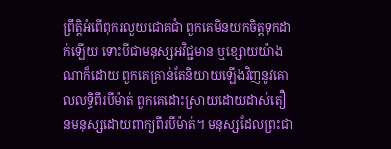ព្រឹត្តិអំពើពុករលួយជោគជាំ ពួកគេមិនយកចិត្តទុកដាក់ឡើយ ទោះបីជាមនុស្សអវិជ្ជមាន ឬខ្សោយយ៉ាងណាក៏ដោយ ពួកគេគ្រាន់តែនិយាយឡើងវិញនូវគោលលទ្ធិពីរបីម៉ាត់ ពួកគេដោះស្រាយដោយដាស់តឿនមនុស្សដោយពាក្យពីរបីម៉ាត់។ មនុស្សដែលព្រះជា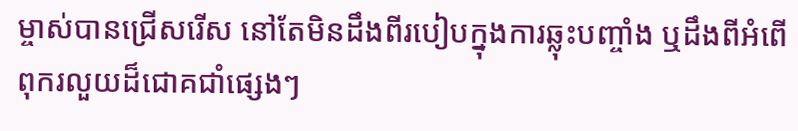ម្ចាស់បានជ្រើសរើស នៅតែមិនដឹងពីរបៀបក្នុងការឆ្លុះបញ្ចាំង ឬដឹងពីអំពើពុករលួយដ៏ជោគជាំផ្សេងៗ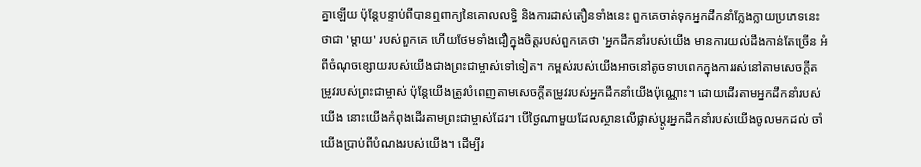គ្នាឡើយ ប៉ុន្តែបន្ទាប់ពីបានឮពាក្យនៃគោលលទ្ធិ និងការដាស់តឿនទាំងនេះ ពួកគេចាត់ទុកអ្នកដឹកនាំក្លែងក្លាយប្រភេទនេះថាជា 'ម្តាយ' របស់ពួកគេ ហើយថែមទាំងជឿក្នុងចិត្តរបស់ពួកគេថា 'អ្នកដឹកនាំរបស់យើង មានការយល់ដឹងកាន់តែច្រើន អំពីចំណុចខ្សោយរបស់យើងជាងព្រះជាម្ចាស់ទៅទៀត។ កម្ពស់របស់យើងអាចនៅតូចទាបពេកក្នុងការរស់នៅតាមសេចក្តីតម្រូវរបស់ព្រះជាម្ចាស់ ប៉ុន្តែយើងត្រូវបំពេញតាមសេចក្តីតម្រូវរបស់អ្នកដឹកនាំយើងប៉ុណ្ណោះ។ ដោយដើរតាមអ្នកដឹកនាំរបស់យើង នោះយើងកំពុងដើរតាមព្រះជាម្ចាស់ដែរ។ បើថ្ងៃណាមួយដែលស្ថានលើផ្លាស់ប្ដូរអ្នកដឹកនាំរបស់យើងចូលមកដល់ ចាំយើងប្រាប់ពីបំណងរបស់យើង។ ដើម្បីរ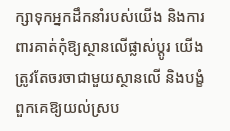ក្សាទុកអ្នកដឹកនាំរបស់យើង និងការពារគាត់កុំឱ្យស្ថានលើផ្លាស់ប្ដូរ យើងត្រូវតែចរចាជាមួយស្ថានលើ និងបង្ខំពួកគេឱ្យយល់ស្រប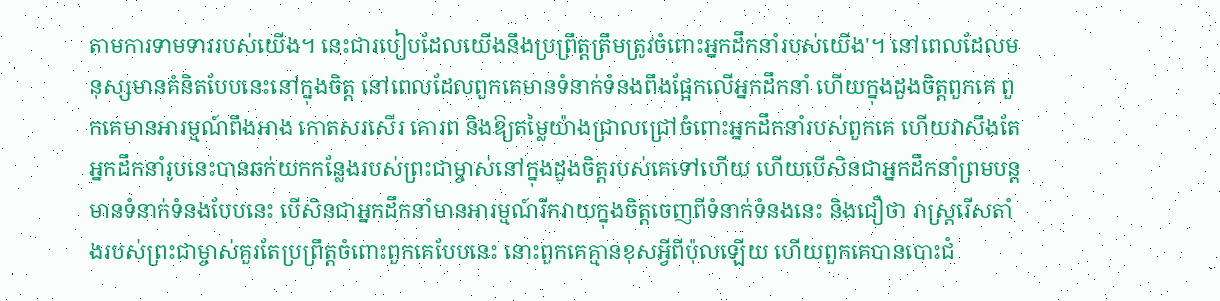តាមការទាមទាររបស់យើង។ នេះជារបៀបដែលយើងនឹងប្រព្រឹត្តត្រឹមត្រូវចំពោះអ្នកដឹកនាំរបស់យើង'។ នៅពេលដែលមនុស្សមានគំនិតបែបនេះនៅក្នុងចិត្ត នៅពេលដែលពួកគេមានទំនាក់ទំនងពឹងផ្អែកលើអ្នកដឹកនាំ ហើយក្នុងដួងចិត្តពួកគេ ពួកគេមានអារម្មណ៍ពឹងអាង កោតសរសើរ គោរព និងឱ្យតម្លៃយ៉ាងជ្រាលជ្រៅចំពោះអ្នកដឹកនាំរបស់ពួកគេ ហើយវាសឹងតែអ្នកដឹកនាំរូបនេះបានឆក់យកកន្លែងរបស់ព្រះជាម្ចាស់នៅក្នុងដួងចិត្តរបស់គេទៅហើយ ហើយបើសិនជាអ្នកដឹកនាំព្រមបន្តមានទំនាក់ទំនងបែបនេះ បើសិនជាអ្នកដឹកនាំមានអារម្មណ៍រីករាយក្នុងចិត្តចេញពីទំនាក់ទំនងនេះ និងជឿថា រាស្ត្ររើសតាំងរបស់ព្រះជាម្ចាស់គួរតែប្រព្រឹត្តចំពោះពួកគេបែបនេះ នោះពួកគេគ្មានខុសអ្វីពីប៉ុលឡើយ ហើយពួកគេបានបោះជំ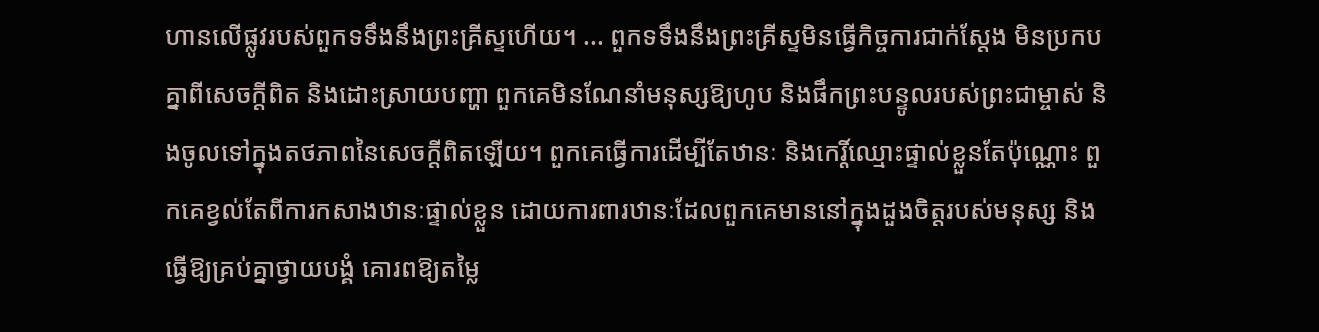ហានលើផ្លូវរបស់ពួកទទឹងនឹងព្រះគ្រីស្ទហើយ។ ... ពួកទទឹងនឹងព្រះគ្រីស្ទមិនធ្វើកិច្ចការជាក់ស្ដែង មិនប្រកបគ្នាពីសេចក្តីពិត និងដោះស្រាយបញ្ហា ពួកគេមិនណែនាំមនុស្សឱ្យហូប និងផឹកព្រះបន្ទូលរបស់ព្រះជាម្ចាស់ និងចូលទៅក្នុងតថភាពនៃសេចក្តីពិតឡើយ។ ពួកគេធ្វើការដើម្បីតែឋានៈ និងកេរ្តិ៍ឈ្មោះផ្ទាល់ខ្លួនតែប៉ុណ្ណោះ ពួកគេខ្វល់តែពីការកសាងឋានៈផ្ទាល់ខ្លួន ដោយការពារឋានៈដែលពួកគេមាននៅក្នុងដួងចិត្តរបស់មនុស្ស និងធ្វើឱ្យគ្រប់គ្នាថ្វាយបង្គំ គោរពឱ្យតម្លៃ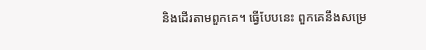និងដើរតាមពួកគេ។ ធ្វើបែបនេះ ពួកគេនឹងសម្រេ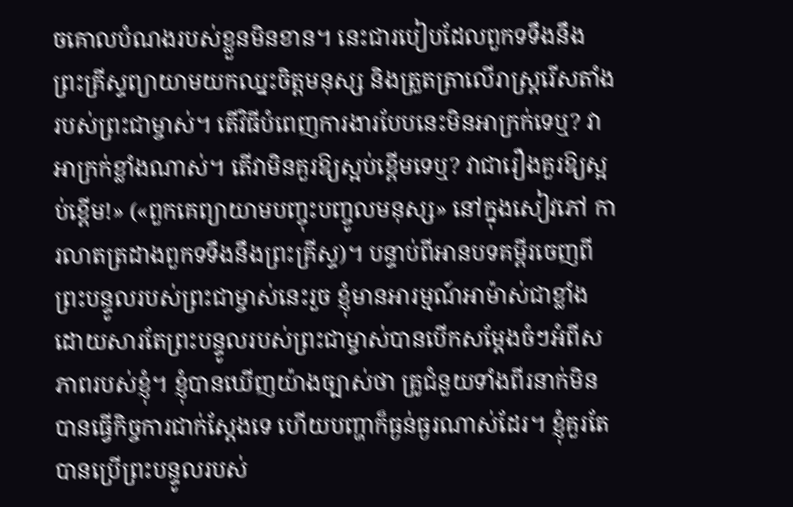ចគោលបំណងរបស់ខ្លួនមិនខាន។ នេះជារបៀបដែលពួកទទឹងនឹងព្រះគ្រីស្ទព្យាយាមយកឈ្នះចិត្តមនុស្ស និងត្រួតត្រាលើរាស្ត្ររើសតាំងរបស់ព្រះជាម្ចាស់។ តើវិធីបំពេញការងារបែបនេះមិនអាក្រក់ទេឬ? វាអាក្រក់ខ្លាំងណាស់។ តើវាមិនគួរឱ្យស្អប់ខ្ពើមទេឬ? វាជារឿងគួរឱ្យស្អប់ខ្ពើម!» («ពួកគេព្យាយាមបញ្ចុះបញ្ចូលមនុស្ស» នៅក្នុងសៀវភៅ ការលាតត្រដាងពួកទទឹងនឹងព្រះគ្រីស្ទ)។ បន្ទាប់ពីអានបទគម្ពីរចេញពីព្រះបន្ទូលរបស់ព្រះជាម្ចាស់នេះរួច ខ្ញុំមានអារម្មណ៍អាម៉ាស់ជាខ្លាំង ដោយសារតែព្រះបន្ទូលរបស់ព្រះជាម្ចាស់បានបើកសម្ដែងចំៗអំពីសភាពរបស់ខ្ញុំ។ ខ្ញុំបានឃើញយ៉ាងច្បាស់ថា គ្រូជំនួយទាំងពីរនាក់មិនបានធ្វើកិច្ចការជាក់ស្ដែងទេ ហើយបញ្ហាក៏ធ្ងន់ធ្ងរណាស់ដែរ។ ខ្ញុំគួរតែបានប្រើព្រះបន្ទូលរបស់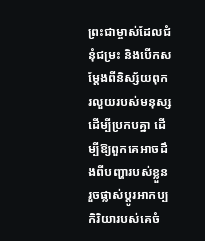ព្រះជាម្ចាស់ដែលជំនុំជម្រះ និងបើកសម្ដែងពីនិស្ស័យពុករលួយរបស់មនុស្ស ដើម្បីប្រកបគ្នា ដើម្បីឱ្យពួកគេអាចដឹងពីបញ្ហារបស់ខ្លួន រួចផ្លាស់ប្ដូរអាកប្បកិរិយារបស់គេចំ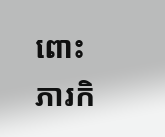ពោះភារកិ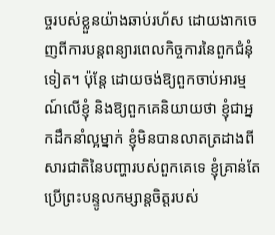ច្ចរបស់ខ្លួនយ៉ាងឆាប់រហ័ស ដោយងាកចេញពីការបន្តពន្យារពេលកិច្ចការនៃពួកជំនុំទៀត។ ប៉ុន្តែ ដោយចង់ឱ្យពួកចាប់អារម្មណ៍លើខ្ញុំ និងឱ្យពួកគេនិយាយថា ខ្ញុំជាអ្នកដឹកនាំល្អម្នាក់ ខ្ញុំមិនបានលាតត្រដាងពីសារជាតិនៃបញ្ហារបស់ពួកគេទេ ខ្ញុំគ្រាន់តែប្រើព្រះបន្ទូលកម្សាន្តចិត្តរបស់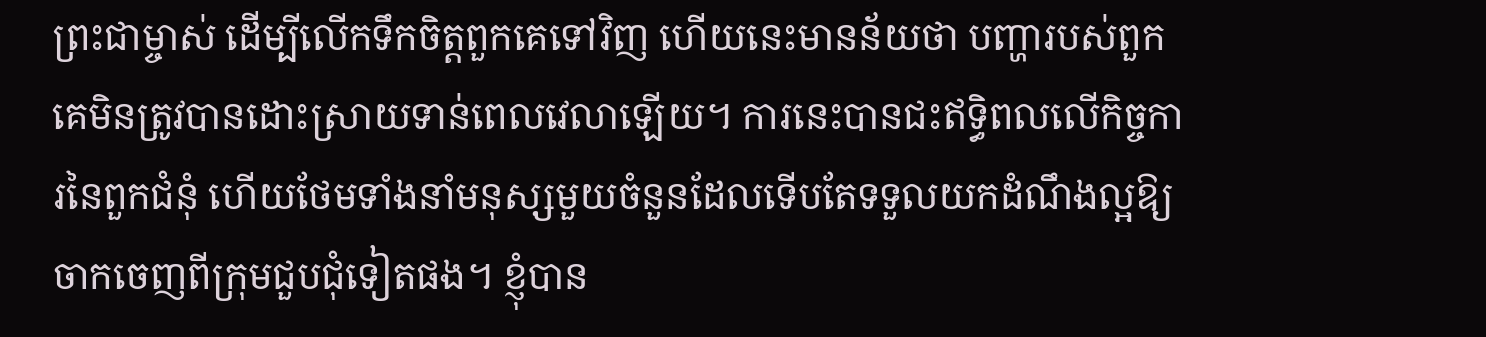ព្រះជាម្ចាស់ ដើម្បីលើកទឹកចិត្តពួកគេទៅវិញ ហើយនេះមានន័យថា បញ្ហារបស់ពួកគេមិនត្រូវបានដោះស្រាយទាន់ពេលវេលាឡើយ។ ការនេះបានជះឥទ្ធិពលលើកិច្ចការនៃពួកជំនុំ ហើយថែមទាំងនាំមនុស្សមួយចំនួនដែលទើបតែទទួលយកដំណឹងល្អឱ្យចាកចេញពីក្រុមជួបជុំទៀតផង។ ខ្ញុំបាន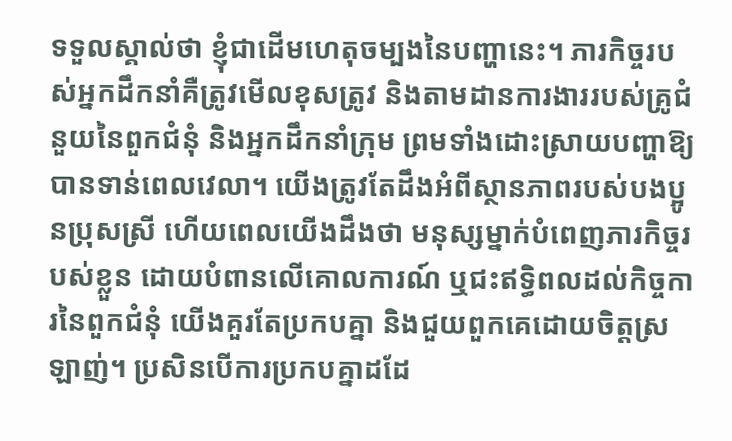ទទួលស្គាល់ថា ខ្ញុំជាដើមហេតុចម្បងនៃបញ្ហានេះ។ ភារកិច្ចរបស់អ្នកដឹកនាំគឺត្រូវមើលខុសត្រូវ និងតាមដានការងាររបស់គ្រូជំនួយនៃពួកជំនុំ និងអ្នកដឹកនាំក្រុម ព្រមទាំងដោះស្រាយបញ្ហាឱ្យបានទាន់ពេលវេលា។ យើងត្រូវតែដឹងអំពីស្ថានភាពរបស់បងប្អូនប្រុសស្រី ហើយពេលយើងដឹងថា មនុស្សម្នាក់បំពេញភារកិច្ចរបស់ខ្លួន ដោយបំពានលើគោលការណ៍ ឬជះឥទ្ធិពលដល់កិច្ចការនៃពួកជំនុំ យើងគួរតែប្រកបគ្នា និងជួយពួកគេដោយចិត្តស្រឡាញ់។ ប្រសិនបើការប្រកបគ្នាដដែ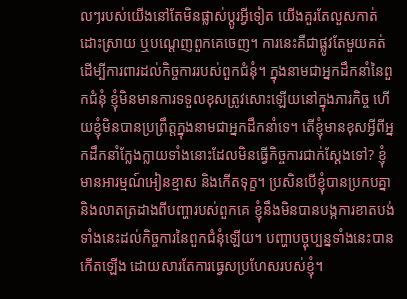លៗរបស់យើងនៅតែមិនផ្លាស់ប្ដូរអ្វីទៀត យើងគួរតែលួសកាត់ ដោះស្រាយ ឬបណ្ដេញពួកគេចេញ។ ការនេះគឺជាផ្លូវតែមួយគត់ ដើម្បីការពារដល់កិច្ចការរបស់ពួកជំនុំ។ ក្នុងនាមជាអ្នកដឹកនាំនៃពួកជំនុំ ខ្ញុំមិនមានការទទួលខុសត្រូវសោះឡើយនៅក្នុងភារកិច្ច ហើយខ្ញុំមិនបានប្រព្រឹត្តក្នុងនាមជាអ្នកដឹកនាំទេ។ តើខ្ញុំមានខុសអ្វីពីអ្នកដឹកនាំក្លែងក្លាយទាំងនោះដែលមិនធ្វើកិច្ចការជាក់ស្ដែងទៅ? ខ្ញុំមានអារម្មណ៍អៀនខ្មាស និងកើតទុក្ខ។ ប្រសិនបើខ្ញុំបានប្រកបគ្នា និងលាតត្រដាងពីបញ្ហារបស់ពួកគេ ខ្ញុំនឹងមិនបានបង្កការខាតបង់ទាំងនេះដល់កិច្ចការនៃពួកជំនុំឡើយ។ បញ្ហាបច្ចុប្បន្នទាំងនេះបានកើតឡើង ដោយសារតែការធ្វេសប្រហែសរបស់ខ្ញុំ។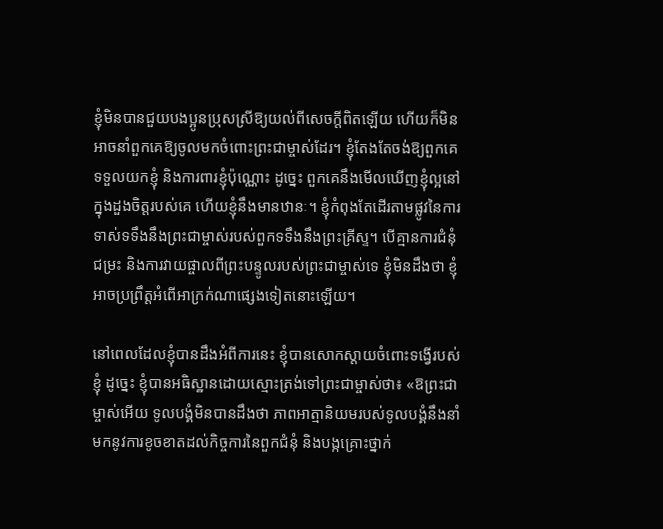ខ្ញុំមិនបានជួយបងប្អូនប្រុសស្រីឱ្យយល់ពីសេចក្តីពិតឡើយ ហើយក៏មិនអាចនាំពួកគេឱ្យចូលមកចំពោះព្រះជាម្ចាស់ដែរ។ ខ្ញុំតែងតែចង់ឱ្យពួកគេទទួលយកខ្ញុំ និងការពារខ្ញុំប៉ុណ្ណោះ ដូច្នេះ ពួកគេនឹងមើលឃើញខ្ញុំល្អនៅក្នុងដួងចិត្តរបស់គេ ហើយខ្ញុំនឹងមានឋានៈ។ ខ្ញុំកំពុងតែដើរតាមផ្លូវនៃការទាស់ទទឹងនឹងព្រះជាម្ចាស់របស់ពួកទទឹងនឹងព្រះគ្រីស្ទ។ បើគ្មានការជំនុំជម្រះ និងការវាយផ្ចាលពីព្រះបន្ទូលរបស់ព្រះជាម្ចាស់ទេ ខ្ញុំមិនដឹងថា ខ្ញុំអាចប្រព្រឹត្តអំពើអាក្រក់ណាផ្សេងទៀតនោះឡើយ។

នៅពេលដែលខ្ញុំបានដឹងអំពីការនេះ ខ្ញុំបានសោកស្ដាយចំពោះទង្វើរបស់ខ្ញុំ ដូច្នេះ ខ្ញុំបានអធិស្ឋានដោយស្មោះត្រង់ទៅព្រះជាម្ចាស់ថា៖ «ឱព្រះជាម្ចាស់អើយ ទូលបង្គំមិនបានដឹងថា ភាពអាត្មានិយមរបស់ទូលបង្គំនឹងនាំមកនូវការខូចខាតដល់កិច្ចការនៃពួកជំនុំ និងបង្កគ្រោះថ្នាក់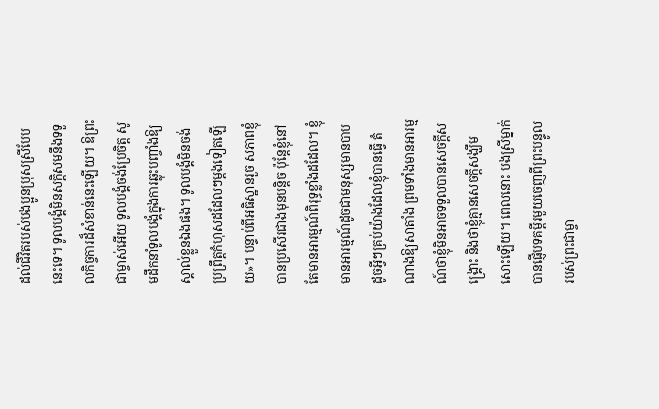ដល់ជីវិតរបស់បងប្អូនប្រុសស្រីបែបនេះទេ។ ទូលបង្គំមិនសក្ដិសមនឹងទទួលកិច្ចការដ៏សំខាន់នេះឡើយ។ ឱព្រះជាម្ចាស់អើយ ទូលបង្គំចង់ប្រែចិត្ត សូមដឹកនាំទូលបង្គំក្នុងការឆ្លុះបញ្ចាំងឱ្យស្គាល់ខ្លួនឯងផង។ ទូលបង្គំមិនចង់ប្រព្រឹត្តកំហុសដដែលៗម្ដងទៀតឡើយ»។ បន្ទាប់ពីអធិស្ឋានរួច សភាពខ្ញុំបានប្រសើរជាងមុនបន្ដិច ប៉ុន្តែខ្ញុំនៅតែមានអារម្មណ៍ពិរុទ្ធខ្លាំងដដែល។ ខ្ញុំមានអារម្មណ៍ដូចជាមនុស្សមានបាប ដូចអ្វីៗគ្រប់យ៉ាងដែលខ្ញុំបានធ្វើ តំណាងឱ្យសាតាំង ព្រមទាំងមានអារម្មណ៍ថាខ្ញុំមិនអាចទទួលបានសេចក្តីសង្រ្គោះ និងថាខ្ញុំគ្មានសេចក្តីសង្ឃឹមសោះឡើយ។ ពេលនោះ បងស្រីម្នាក់បានផ្ញើបទគម្ពីរមួយចេញពីព្រះបន្ទូលរបស់ព្រះជាម្ចា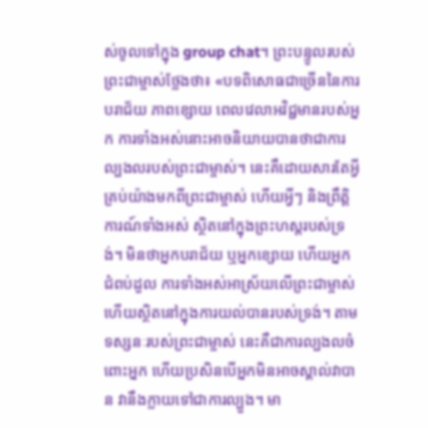ស់ចូលទៅក្នុង group chat។ ព្រះបន្ទូលរបស់ព្រះជាម្ចាស់ថ្លែងថា៖ «បទពិសោធជាច្រើននៃការបរាជ័យ ភាពខ្សោយ ពេលវេលាអវិជ្ជមានរបស់អ្នក ការទាំងអស់នោះអាចនិយាយបានថាជាការល្បងលរបស់ព្រះជាម្ចាស់។ នេះគឺដោយសារតែអ្វីគ្រប់យ៉ាងមកពីព្រះជាម្ចាស់ ហើយអ្វីៗ និងព្រឹត្តិការណ៍ទាំងអស់ ស្ថិតនៅក្នុងព្រះហស្តរបស់ទ្រង់។ មិនថាអ្នកបរាជ័យ ឬអ្នកខ្សោយ ហើយអ្នកជំពប់ដួល ការទាំងអស់អាស្រ័យលើព្រះជាម្ចាស់ ហើយស្ថិតនៅក្នុងការយល់បានរបស់ទ្រង់។ តាមទស្សនៈរបស់ព្រះជាម្ចាស់ នេះគឺជាការល្បងលចំពោះអ្នក ហើយប្រសិនបើអ្នកមិនអាចស្គាល់វាបាន វានឹងក្លាយទៅជាការល្បួង។ មា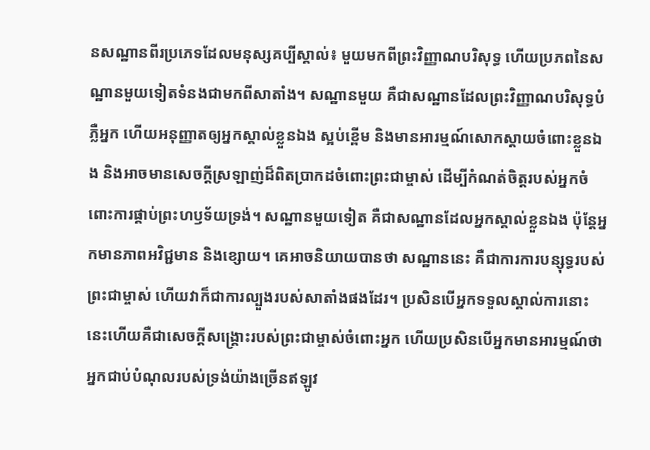នសណ្ឋានពីរប្រភេទដែលមនុស្សគប្បីស្គាល់៖ មួយមកពីព្រះវិញ្ញាណបរិសុទ្ធ ហើយប្រភពនៃសណ្ឋានមួយទៀតទំនងជាមកពីសាតាំង។ សណ្ឋានមួយ គឺជាសណ្ឋានដែលព្រះវិញ្ញាណបរិសុទ្ធបំភ្លឺអ្នក ហើយអនុញ្ញាតឲ្យអ្នកស្គាល់ខ្លួនឯង ស្អប់ខ្ពើម និងមានអារម្មណ៍សោកស្តាយចំពោះខ្លួនឯង និងអាចមានសេចក្តីស្រឡាញ់ដ៏ពិតប្រាកដចំពោះព្រះជាម្ចាស់ ដើម្បីកំណត់ចិត្តរបស់អ្នកចំពោះការផ្គាប់ព្រះហឫទ័យទ្រង់។ សណ្ឋានមួយទៀត គឺជាសណ្ឋានដែលអ្នកស្គាល់ខ្លួនឯង ប៉ុន្តែអ្នកមានភាពអវិជ្ជមាន និងខ្សោយ។ គេអាចនិយាយបានថា សណ្ឋាននេះ គឺជាការការបន្សុទ្ធរបស់ព្រះជាម្ចាស់ ហើយវាក៏ជាការល្បួងរបស់សាតាំងផងដែរ។ ប្រសិនបើអ្នកទទួលស្គាល់ការនោះ នេះហើយគឺជាសេចក្ដីសង្គ្រោះរបស់ព្រះជាម្ចាស់ចំពោះអ្នក ហើយប្រសិនបើអ្នកមានអារម្មណ៍ថាអ្នកជាប់បំណុលរបស់ទ្រង់យ៉ាងច្រើនឥឡូវ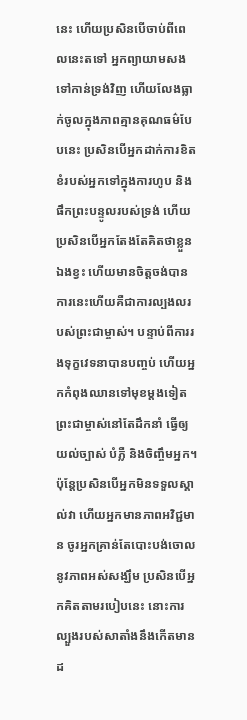នេះ ហើយប្រសិនបើចាប់ពីពេលនេះតទៅ អ្នកព្យាយាមសងទៅកាន់ទ្រង់វិញ ហើយលែងធ្លាក់ចូលក្នុងភាពគ្មានគុណធម៌បែបនេះ ប្រសិនបើអ្នកដាក់ការខិតខំរបស់អ្នកទៅក្នុងការហូប និងផឹកព្រះបន្ទូលរបស់ទ្រង់ ហើយប្រសិនបើអ្នកតែងតែគិតថាខ្លួនឯងខ្វះ ហើយមានចិត្តចង់បាន ការនេះហើយគឺជាការល្បងលរបស់ព្រះជាម្ចាស់។ បន្ទាប់ពីការរងទុក្ខវេទនាបានបញ្ចប់ ហើយអ្នកកំពុងឈានទៅមុខម្តងទៀត ព្រះជាម្ចាស់នៅតែដឹកនាំ ធ្វើឲ្យយល់ច្បាស់ បំភ្លឺ និងចិញ្ចឹមអ្នក។ ប៉ុន្តែប្រសិនបើអ្នកមិនទទួលស្គាល់វា ហើយអ្នកមានភាពអវិជ្ជមាន ចូរអ្នកគ្រាន់តែបោះបង់ចោលនូវភាពអស់សង្ឃឹម ប្រសិនបើអ្នកគិតតាមរបៀបនេះ នោះការល្បួងរបស់សាតាំងនឹងកើតមានដ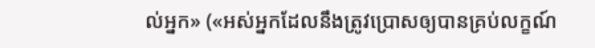ល់អ្នក» («អស់អ្នកដែលនឹងត្រូវប្រោសឲ្យបានគ្រប់លក្ខណ៍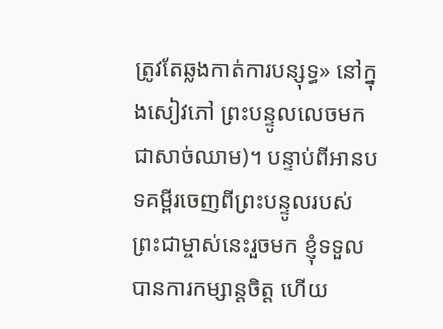ត្រូវតែឆ្លងកាត់ការបន្សុទ្ធ» នៅក្នុងសៀវភៅ ព្រះបន្ទូលលេចមកជាសាច់ឈាម)។ បន្ទាប់ពីអានបទគម្ពីរចេញពីព្រះបន្ទូលរបស់ព្រះជាម្ចាស់នេះរួចមក ខ្ញុំទទួលបានការកម្សាន្តចិត្ត ហើយ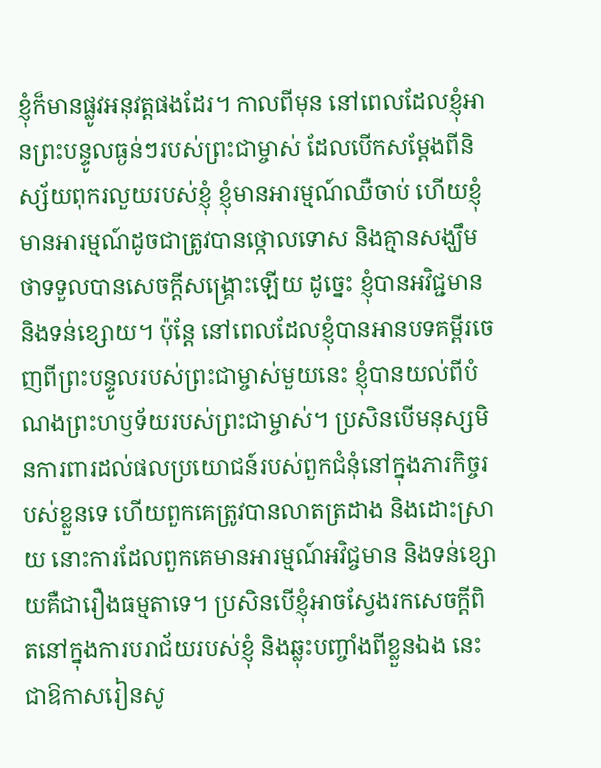ខ្ញុំក៏មានផ្លូវអនុវត្តផងដែរ។ កាលពីមុន នៅពេលដែលខ្ញុំអានព្រះបន្ទូលធ្ងន់ៗរបស់ព្រះជាម្ចាស់ ដែលបើកសម្ដែងពីនិស្ស័យពុករលួយរបស់ខ្ញុំ ខ្ញុំមានអារម្មណ៍ឈឺចាប់ ហើយខ្ញុំមានអារម្មណ៍ដូចជាត្រូវបានថ្កោលទោស និងគ្មានសង្ឃឹមថាទទួលបានសេចក្តីសង្រ្គោះឡើយ ដូច្នេះ ខ្ញុំបានអវិជ្ជមាន និងទន់ខ្សោយ។ ប៉ុន្តែ នៅពេលដែលខ្ញុំបានអានបទគម្ពីរចេញពីព្រះបន្ទូលរបស់ព្រះជាម្ចាស់មួយនេះ ខ្ញុំបានយល់ពីបំណងព្រះហឫទ័យរបស់ព្រះជាម្ចាស់។ ប្រសិនបើមនុស្សមិនការពារដល់ផលប្រយោជន៍របស់ពួកជំនុំនៅក្នុងភារកិច្ចរបស់ខ្លួនទេ ហើយពួកគេត្រូវបានលាតត្រដាង និងដោះស្រាយ នោះការដែលពួកគេមានអារម្មណ៍អវិជ្ចមាន និងទន់ខ្សោយគឺជារឿងធម្មតាទេ។ ប្រសិនបើខ្ញុំអាចស្វែងរកសេចក្តីពិតនៅក្នុងការបរាជ័យរបស់ខ្ញុំ និងឆ្លុះបញ្ចាំងពីខ្លួនឯង នេះជាឱកាសរៀនសូ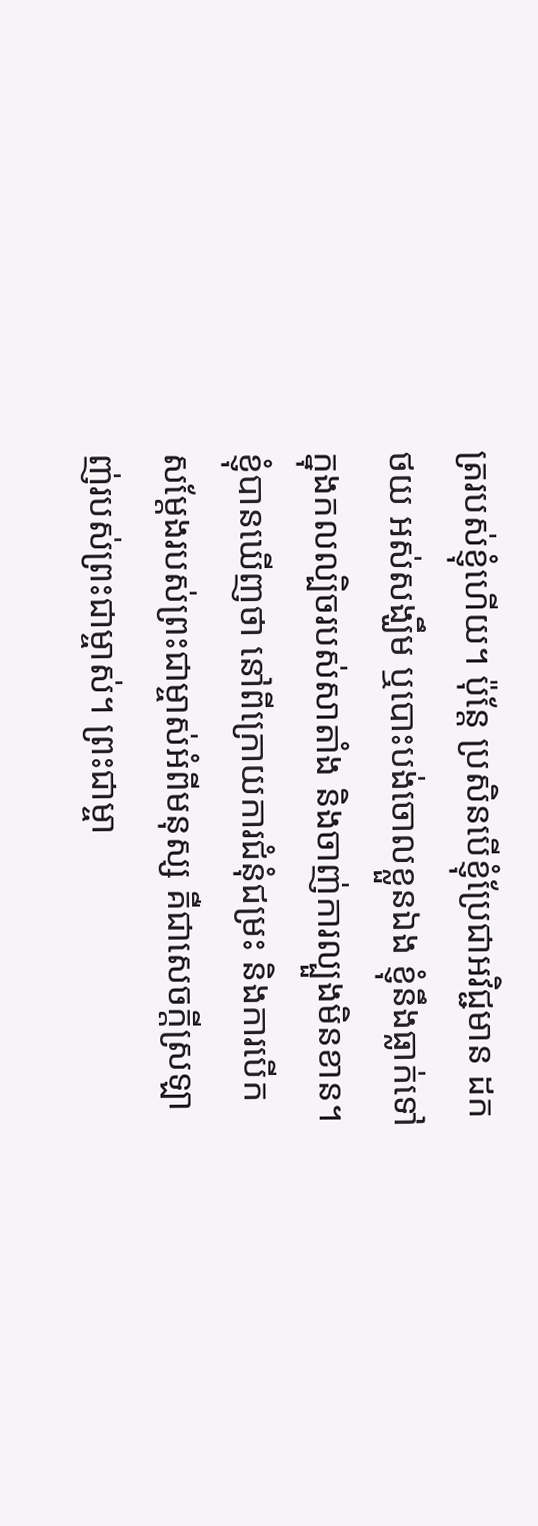ត្ររបស់ខ្ញុំហើយ។ ប៉ុន្តែ ប្រសិនបើខ្ញុំប្រែជាអវិជ្ជមាន ដកថយ អស់សង្ឃឹម ឬបោះបង់ចោលខ្លួនឯង ខ្ញុំនឹងធ្លាក់ទៅក្នុងកលល្បិចរបស់សាតាំង និងចាញ់ការល្បួងមិនខាន។ ខ្ញុំបានឃើញថា នៅពីក្រោយការជំនុំជម្រះ និងការបើកសម្ដែងរបស់ព្រះជាម្ចាស់អំពីមនុស្ស គឺជាសេចក្តីស្រឡាញ់របស់ព្រះជាម្ចាស់។ ព្រះជាម្ចា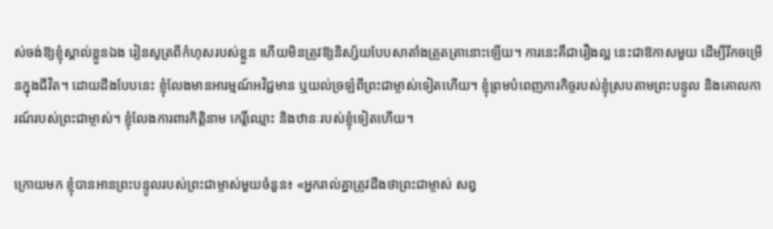ស់ចង់ឱ្យខ្ញុំស្គាល់ខ្លួនឯង រៀនសូត្រពីកំហុសរបស់ខ្លួន ហើយមិនត្រូវឱ្យនិស្ស័យបែបសាតាំងត្រួតត្រានោះឡើយ។ ការនេះគឺជារឿងល្អ នេះជាឱកាសមួយ ដើម្បីរីកចម្រើនក្នុងជីវិត។ ដោយដឹងបែបនេះ ខ្ញុំលែងមានអារម្មណ៍អវិជ្ជមាន ឬយល់ច្រឡំពីព្រះជាម្ចាស់ទៀតហើយ។ ខ្ញុំព្រមបំពេញភារកិច្ចរបស់ខ្ញុំស្របតាមព្រះបន្ទូល និងគោលការណ៍របស់ព្រះជាម្ចាស់។ ខ្ញុំលែងការពារកិត្តិនាម កេរ្តិ៍ឈ្មោះ និងឋានៈរបស់ខ្ញុំទៀតហើយ។

ក្រោយមក ខ្ញុំបានអានព្រះបន្ទូលរបស់ព្រះជាម្ចាស់មួយចំនួន៖ «អ្នករាល់គ្នាត្រូវដឹងថាព្រះជាម្ចាស់ សព្វ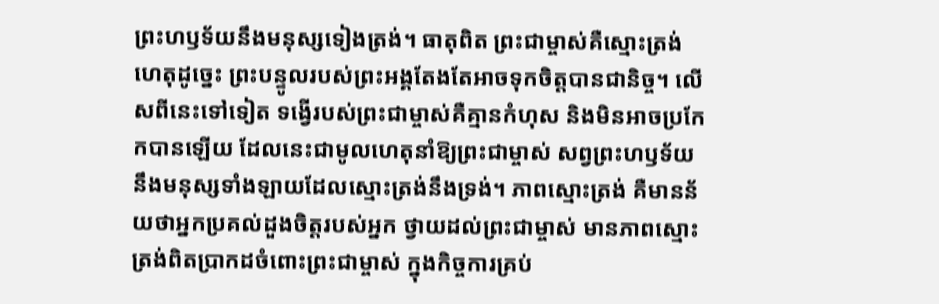ព្រះហឫទ័យនឹងមនុស្សទៀងត្រង់។ ធាតុពិត ព្រះជាម្ចាស់គឺស្មោះត្រង់ ហេតុដូច្នេះ ព្រះបន្ទូលរបស់ព្រះអង្គតែងតែអាចទុកចិត្តបានជានិច្ច។ លើសពីនេះទៅទៀត ទង្វើរបស់ព្រះជាម្ចាស់គឺគ្មានកំហុស និងមិនអាចប្រកែកបានឡើយ ដែលនេះជាមូលហេតុនាំឱ្យព្រះជាម្ចាស់ សព្វព្រះហឫទ័យនឹងមនុស្សទាំងឡាយដែលស្មោះត្រង់នឹងទ្រង់។ ភាពស្មោះត្រង់ គឺមានន័យថាអ្នកប្រគល់ដួងចិត្តរបស់អ្នក ថ្វាយដល់ព្រះជាម្ចាស់ មានភាពស្មោះត្រង់ពិតប្រាកដចំពោះព្រះជាម្ចាស់ ក្នុងកិច្ចការគ្រប់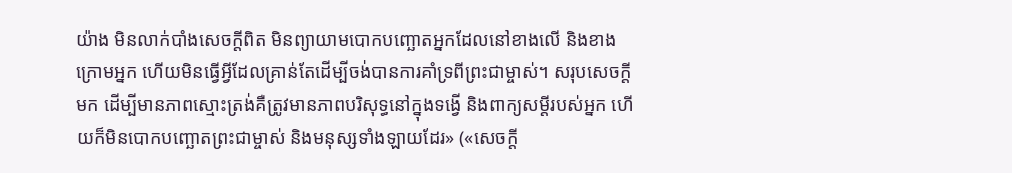យ៉ាង មិនលាក់បាំងសេចក្ដីពិត មិនព្យាយាមបោកបញ្ឆោតអ្នកដែលនៅខាងលើ និងខាងក្រោមអ្នក ហើយមិនធ្វើអ្វីដែលគ្រាន់តែដើម្បីចង់បានការគាំទ្រពីព្រះជាម្ចាស់។ សរុបសេចក្ដីមក ដើម្បីមានភាពស្មោះត្រង់គឺត្រូវមានភាពបរិសុទ្ធនៅក្នុងទង្វើ និងពាក្យសម្ដីរបស់អ្នក ហើយក៏មិនបោកបញ្ឆោតព្រះជាម្ចាស់ និងមនុស្សទាំងឡាយដែរ» («សេចក្ដី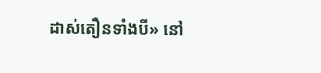ដាស់តឿនទាំងបី» នៅ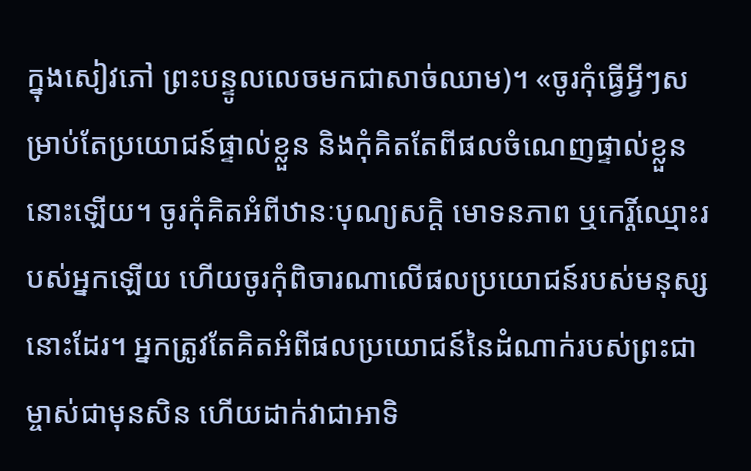ក្នុងសៀវភៅ ព្រះបន្ទូលលេចមកជាសាច់ឈាម)។ «ចូរកុំធ្វើអ្វីៗសម្រាប់តែប្រយោជន៍ផ្ទាល់ខ្លួន និងកុំគិតតែពីផលចំណេញផ្ទាល់ខ្លួននោះឡើយ។ ចូរកុំគិតអំពីឋានៈបុណ្យសក្ដិ មោទនភាព ឬកេរ្តិ៍ឈ្មោះរបស់អ្នកឡើយ ហើយចូរកុំពិចារណាលើផលប្រយោជន៍របស់មនុស្សនោះដែរ។ អ្នកត្រូវតែគិតអំពីផលប្រយោជន៍នៃដំណាក់របស់ព្រះជាម្ចាស់ជាមុនសិន ហើយដាក់វាជាអាទិ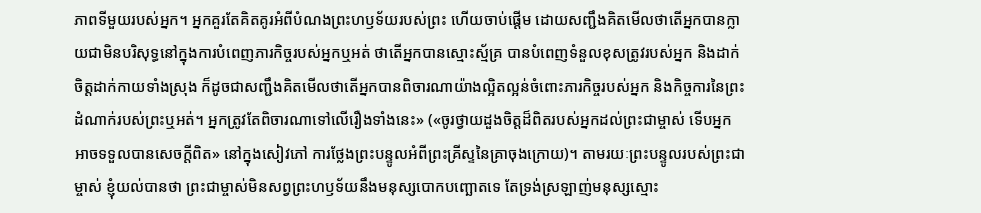ភាពទីមួយរបស់អ្នក។ អ្នកគួរតែគិតគូរអំពីបំណងព្រះហឫទ័យរបស់ព្រះ ហើយចាប់ផ្ដើម ដោយសញ្ជឹងគិតមើលថាតើអ្នកបានក្លាយជាមិនបរិសុទ្ធនៅក្នុងការបំពេញភារកិច្ចរបស់អ្នកឬអត់ ថាតើអ្នកបានស្មោះស្ម័គ្រ បានបំពេញទំនួលខុសត្រូវរបស់អ្នក និងដាក់ចិត្តដាក់កាយទាំងស្រុង ក៏ដូចជាសញ្ជឹងគិតមើលថាតើអ្នកបានពិចារណាយ៉ាងល្អិតល្អន់ចំពោះភារកិច្ចរបស់អ្នក និងកិច្ចការនៃព្រះដំណាក់របស់ព្រះឬអត់។ អ្នកត្រូវតែពិចារណាទៅលើរឿងទាំងនេះ» («ចូរថ្វាយដួងចិត្តដ៏ពិតរបស់អ្នកដល់ព្រះជាម្ចាស់ ទើបអ្នកអាចទទួលបានសេចក្តីពិត» នៅក្នុងសៀវភៅ ការថ្លែងព្រះបន្ទូលអំពីព្រះគ្រីស្ទនៃគ្រាចុងក្រោយ)។ តាមរយៈព្រះបន្ទូលរបស់ព្រះជាម្ចាស់ ខ្ញុំយល់បានថា ព្រះជាម្ចាស់មិនសព្វព្រះហឫទ័យនឹងមនុស្សបោកបញ្ឆោតទេ តែទ្រង់ស្រឡាញ់មនុស្សស្មោះ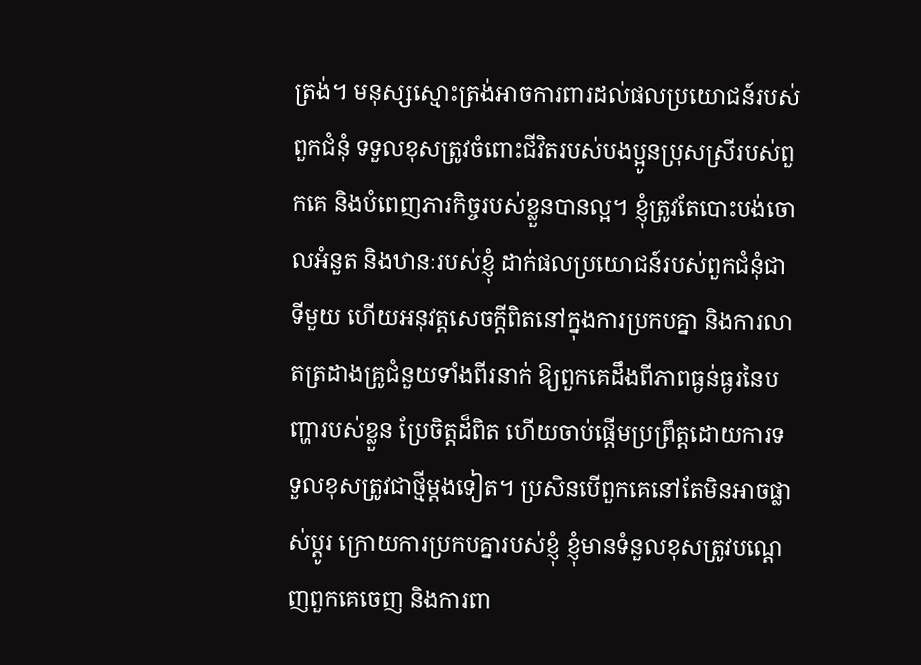ត្រង់។ មនុស្សស្មោះត្រង់អាចការពារដល់ផលប្រយោជន៍របស់ពួកជំនុំ ទទួលខុសត្រូវចំពោះជីវិតរបស់បងប្អូនប្រុសស្រីរបស់ពួកគេ និងបំពេញភារកិច្ចរបស់ខ្លួនបានល្អ។ ខ្ញុំត្រូវតែបោះបង់ចោលអំនួត និងឋានៈរបស់ខ្ញុំ ដាក់ផលប្រយោជន៍របស់ពួកជំនុំជាទីមួយ ហើយអនុវត្តសេចក្តីពិតនៅក្នុងការប្រកបគ្នា និងការលាតត្រដាងគ្រូជំនួយទាំងពីរនាក់ ឱ្យពួកគេដឹងពីភាពធ្ងន់ធ្ងរនៃបញ្ហារបស់ខ្លួន ប្រែចិត្តដ៏ពិត ហើយចាប់ផ្ដើមប្រព្រឹត្តដោយការទទួលខុសត្រូវជាថ្មីម្ដងទៀត។ ប្រសិនបើពួកគេនៅតែមិនអាចផ្លាស់ប្ដូរ ក្រោយការប្រកបគ្នារបស់ខ្ញុំ ខ្ញុំមានទំនួលខុសត្រូវបណ្ដេញពួកគេចេញ និងការពា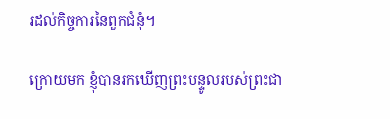រដល់កិច្ចការនៃពួកជំនុំ។

ក្រោយមក ខ្ញុំបានរកឃើញព្រះបន្ទូលរបស់ព្រះជា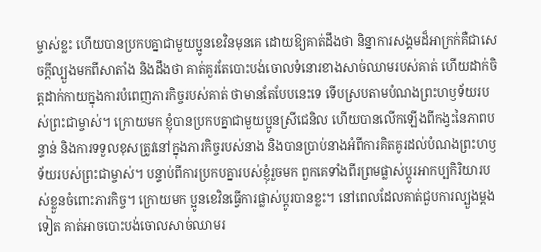ម្ចាស់ខ្លះ ហើយបានប្រកបគ្នាជាមួយប្អូនខេវិនមុនគេ ដោយឱ្យគាត់ដឹងថា និន្នាការសង្គមដ៏អាក្រក់គឺជាសេចក្តីល្បួងមកពីសាតាំង និងដឹងថា គាត់គួរតែបោះបង់ចោលទំនោរខាងសាច់ឈាមរបស់គាត់ ហើយដាក់ចិត្តដាក់កាយក្នុងការបំពេញភារកិច្ចរបស់គាត់ ថាមានតែបែបនេះទេ ទើបស្របតាមបំណងព្រះហឫទ័យរបស់ព្រះជាម្ចាស់។ ក្រោយមក ខ្ញុំបានប្រកបគ្នាជាមួយប្អូនស្រីជេនិល ហើយបានលើកឡើងពីកង្វះនៃភាពបន្ទាន់ និងការទទួលខុសត្រូវនៅក្នុងភារកិច្ចរបស់នាង និងបានប្រាប់នាងអំពីការគិតគូរដល់បំណងព្រះហឫទ័យរបស់ព្រះជាម្ចាស់។ បន្ទាប់ពីការប្រកបគ្នារបស់ខ្ញុំរួចមក ពួកគេទាំងពីរព្រមផ្លាស់ប្ដូរអាកប្បកិរិយារបស់ខ្លួនចំពោះភារកិច្ច។ ក្រោយមក ប្អូនខេវិនធ្វើការផ្លាស់ប្ដូរបានខ្លះ។ នៅពេលដែលគាត់ជួបការល្បួងម្ដងទៀត គាត់អាចបោះបង់ចោលសាច់ឈាមរ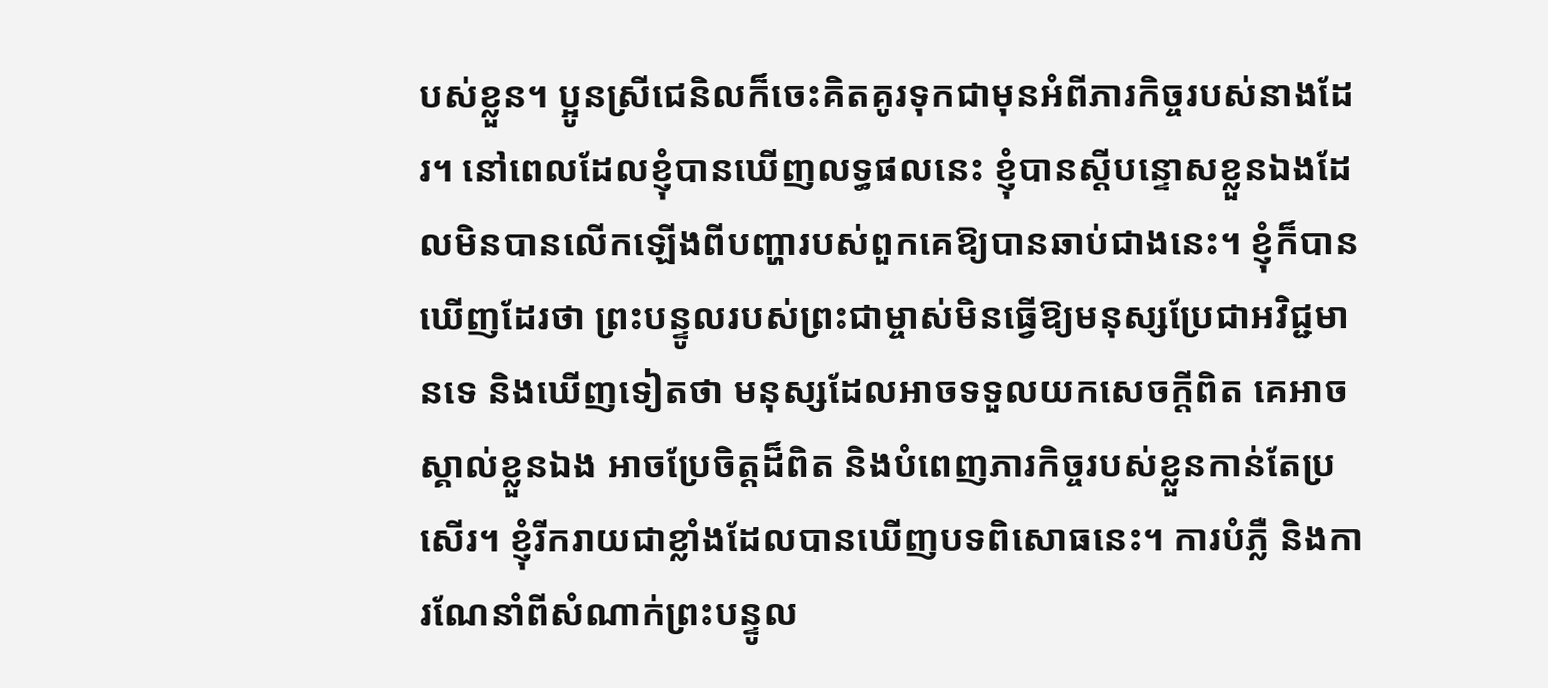បស់ខ្លួន។ ប្អូនស្រីជេនិលក៏ចេះគិតគូរទុកជាមុនអំពីភារកិច្ចរបស់នាងដែរ។ នៅពេលដែលខ្ញុំបានឃើញលទ្ធផលនេះ ខ្ញុំបានស្ដីបន្ទោសខ្លួនឯងដែលមិនបានលើកឡើងពីបញ្ហារបស់ពួកគេឱ្យបានឆាប់ជាងនេះ។ ខ្ញុំក៏បានឃើញដែរថា ព្រះបន្ទូលរបស់ព្រះជាម្ចាស់មិនធ្វើឱ្យមនុស្សប្រែជាអវិជ្ជមានទេ និងឃើញទៀតថា មនុស្សដែលអាចទទួលយកសេចក្តីពិត គេអាចស្គាល់ខ្លួនឯង អាចប្រែចិត្តដ៏ពិត និងបំពេញភារកិច្ចរបស់ខ្លួនកាន់តែប្រសើរ។ ខ្ញុំរីករាយជាខ្លាំងដែលបានឃើញបទពិសោធនេះ។ ការបំភ្លឺ និងការណែនាំពីសំណាក់ព្រះបន្ទូល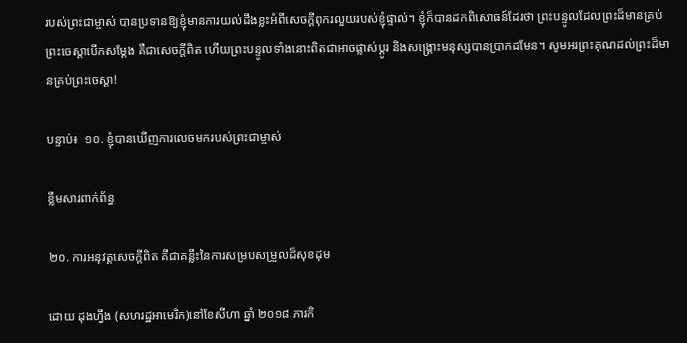របស់ព្រះជាម្ចាស់ បានប្រទានឱ្យខ្ញុំមានការយល់ដឹងខ្លះអំពីសេចក្តីពុករលួយរបស់ខ្ញុំផ្ទាល់។ ខ្ញុំក៏បានដកពិសោធន៍ដែរថា ព្រះបន្ទូលដែលព្រះដ៏មានគ្រប់ព្រះចេស្ដាបើកសម្ដែង គឺជាសេចក្តីពិត ហើយព្រះបន្ទូលទាំងនោះពិតជាអាចផ្លាស់ប្ដូរ និងសង្រ្គោះមនុស្សបានប្រាកដមែន។ សូមអរព្រះគុណដល់ព្រះដ៏មានគ្រប់ព្រះចេស្ដា!

បន្ទាប់៖  ១០. ខ្ញុំបានឃើញការលេចមករបស់ព្រះជាម្ចាស់

ខ្លឹមសារពាក់ព័ន្ធ

២០. ការអនុវត្តសេចក្ដីពិត គឺជាគន្លឹះនៃការសម្របសម្រួលដ៏សុខដុម

ដោយ ដុងហ្វឹង (សហរដ្ឋអាមេរិក)នៅខែសីហា ឆ្នាំ ២០១៨ ភារកិ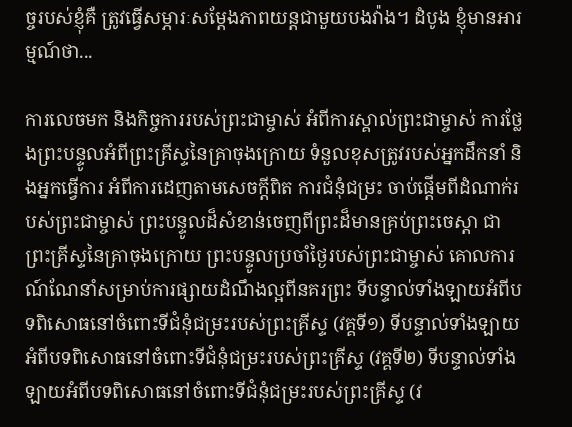ច្ចរបស់ខ្ញុំគឺ ត្រូវធ្វើសម្ភារៈសម្ដែងភាពយន្តជាមួយបងវ៉ាង។ ដំបូង ខ្ញុំមានអារម្មណ៍ថា...

ការលេចមក និងកិច្ចការរបស់ព្រះជាម្ចាស់ អំពីការស្គាល់ព្រះជាម្ចាស់ ការថ្លែងព្រះបន្ទូលអំពីព្រះគ្រីស្ទនៃគ្រាចុងក្រោយ ទំនួលខុសត្រូវរបស់អ្នកដឹកនាំ និងអ្នកធ្វើការ អំពីការដេញតាមសេចក្តីពិត ការជំនុំជម្រះ ចាប់ផ្ដើមពីដំណាក់របស់ព្រះជាម្ចាស់ ព្រះបន្ទូលដ៏សំខាន់ចេញពីព្រះដ៏មានគ្រប់ព្រះចេស្ដា ជាព្រះគ្រីស្ទនៃគ្រាចុងក្រោយ ព្រះបន្ទូលប្រចាំថ្ងៃរបស់ព្រះជាម្ចាស់ គោលការណ៍ណែនាំសម្រាប់ការផ្សាយដំណឹងល្អពីនគរព្រះ ទីបន្ទាល់ទាំងឡាយអំពីបទពិសោធនៅចំពោះទីជំនុំជម្រះរបស់ព្រះគ្រីស្ទ (វគ្គទី១) ទីបន្ទាល់ទាំងឡាយអំពីបទពិសោធនៅចំពោះទីជំនុំជម្រះរបស់ព្រះគ្រីស្ទ (វគ្គទី២) ទីបន្ទាល់ទាំងឡាយអំពីបទពិសោធនៅចំពោះទីជំនុំជម្រះរបស់ព្រះគ្រីស្ទ (វ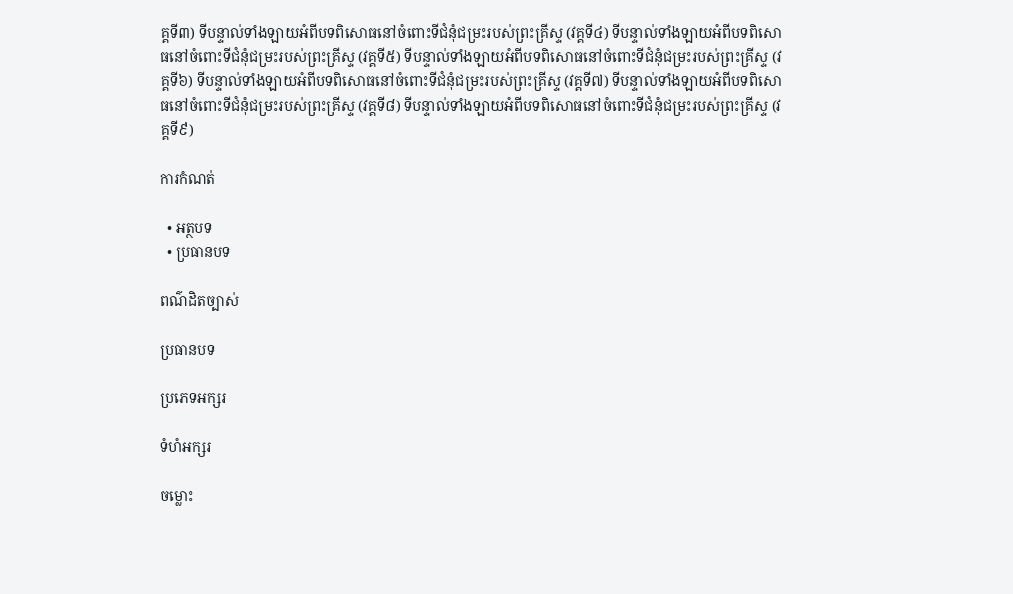គ្គទី៣) ទីបន្ទាល់ទាំងឡាយអំពីបទពិសោធនៅចំពោះទីជំនុំជម្រះរបស់ព្រះគ្រីស្ទ (វគ្គទី៤) ទីបន្ទាល់ទាំងឡាយអំពីបទពិសោធនៅចំពោះទីជំនុំជម្រះរបស់ព្រះគ្រីស្ទ (វគ្គទី៥) ទីបន្ទាល់ទាំងឡាយអំពីបទពិសោធនៅចំពោះទីជំនុំជម្រះរបស់ព្រះគ្រីស្ទ (វគ្គទី៦) ទីបន្ទាល់ទាំងឡាយអំពីបទពិសោធនៅចំពោះទីជំនុំជម្រះរបស់ព្រះគ្រីស្ទ (វគ្គទី៧) ទីបន្ទាល់ទាំងឡាយអំពីបទពិសោធនៅចំពោះទីជំនុំជម្រះរបស់ព្រះគ្រីស្ទ (វគ្គទី៨) ទីបន្ទាល់ទាំងឡាយអំពីបទពិសោធនៅចំពោះទីជំនុំជម្រះរបស់ព្រះគ្រីស្ទ (វគ្គទី៩)

ការកំណត់

  • អត្ថបទ
  • ប្រធានបទ

ពណ៌ដិតច្បាស់

ប្រធានបទ

ប្រភេទអក្សរ

ទំហំអក្សរ

ចម្លោះ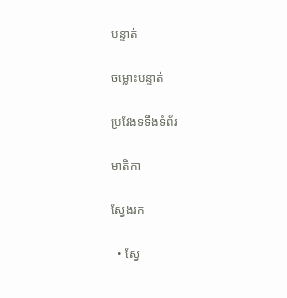បន្ទាត់

ចម្លោះបន្ទាត់

ប្រវែងទទឹងទំព័រ

មាតិកា

ស្វែងរក

  • ស្វែ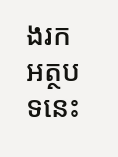ងរកអត្ថបទនេះ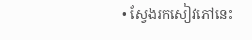• ស្វែងរកសៀវភៅនេះ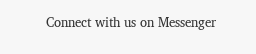Connect with us on Messenger